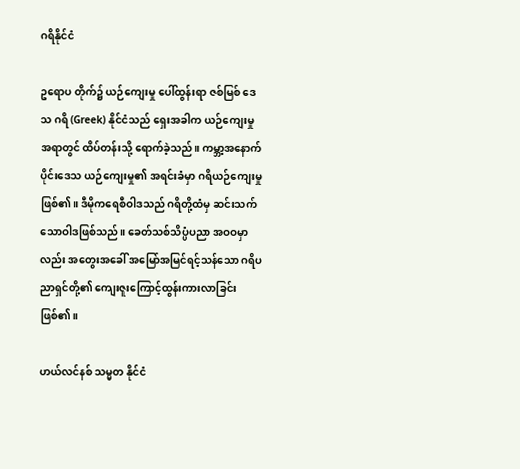ဂရိနိုင်ငံ

ဥရောပ တိုက်၌ ယဉ်ကျေးမှု ပေါ်ထွန်းရာ ဇစ်မြစ် ဒေသ ဂရိ (Greek) နိုင်ငံသည် ရှေးအခါက ယဉ်ကျေးမှု အရာတွင် ထိပ်တန်းသို့ ရောက်ခဲ့သည်။ ကမ္ဘာ့အနောက်ပိုင်းဒေသ ယဉ်ကျေးမှု၏ အရင်းခံမှာ ဂရိယဉ်ကျေးမှုဖြစ်၏။ ဒီမိုကရေစီဝါဒသည် ဂရိတို့ထံမှ ဆင်းသက်သောဝါဒဖြစ်သည်။ ခေတ်သစ်သိပ္ပံပညာ အဝဝမှာလည်း အတွေးအခေါ် အမြော်အမြင်ရင့်သန်သော ဂရိပညာရှင်တို့၏ ကျေးဇူးကြောင့်ထွန်းကားလာခြင်းဖြစ်၏။

ဟယ်လင်နစ် သမ္မတ နိုင်ငံ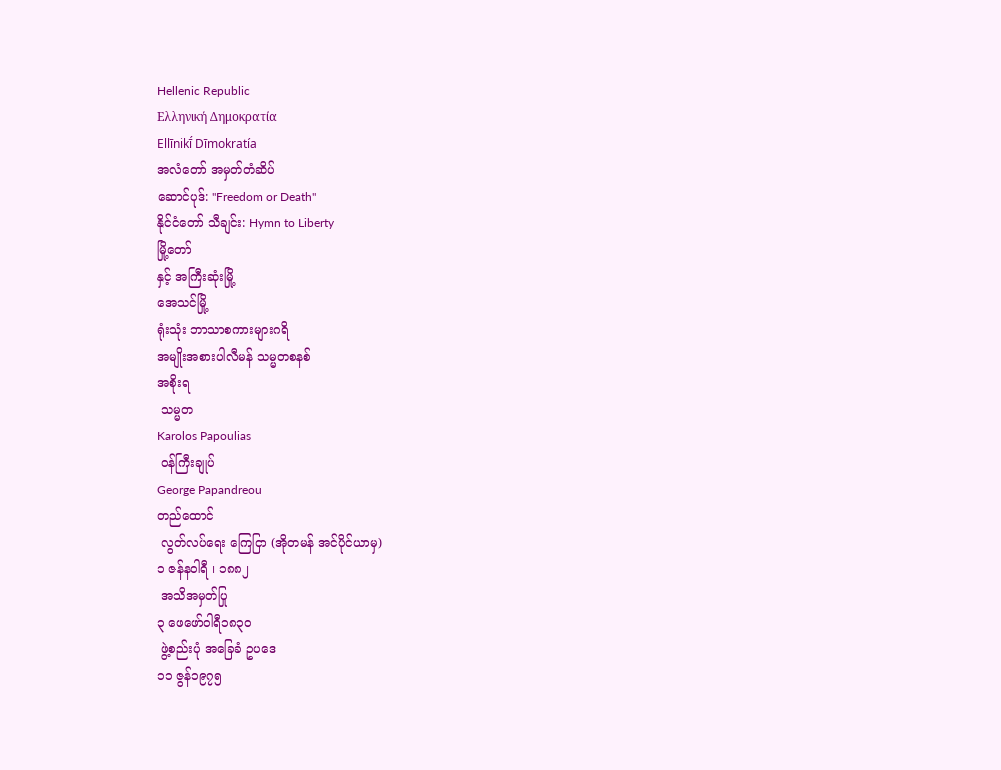Hellenic Republic
Ελληνική Δημοκρατία
Ellīnikī́ Dīmokratía
အလံတော် အမှတ်တံဆိပ်
ဆောင်ပုဒ်: "Freedom or Death"
နိုင်ငံတော် သီချင်း: Hymn to Liberty
မြို့တော်
နှင့် အကြီးဆုံးမြို့
အေသင်မြို့
ရုံးသုံး ဘာသာစကားများဂရိ
အမျိုးအစားပါလီမန် သမ္မတစနစ်
အစိုးရ
 သမ္မတ
Karolos Papoulias
 ဝန်ကြီးချုပ်
George Papandreou
တည်ထောင်
 လွတ်လပ်ရေး ကြေငြာ (အိုတမန် အင်ပိုင်ယာမှ)
၁ ဇန်နဝါရီ ၊ ၁၈၈၂
 အသိအမှတ်ပြု
၃ ဖေဖော်ဝါရီ၁၈၃၀
 ဖွဲ့စည်းပုံ အခြေခံ ဥပဒေ
၁၁ ဇွန်၁၉၇၅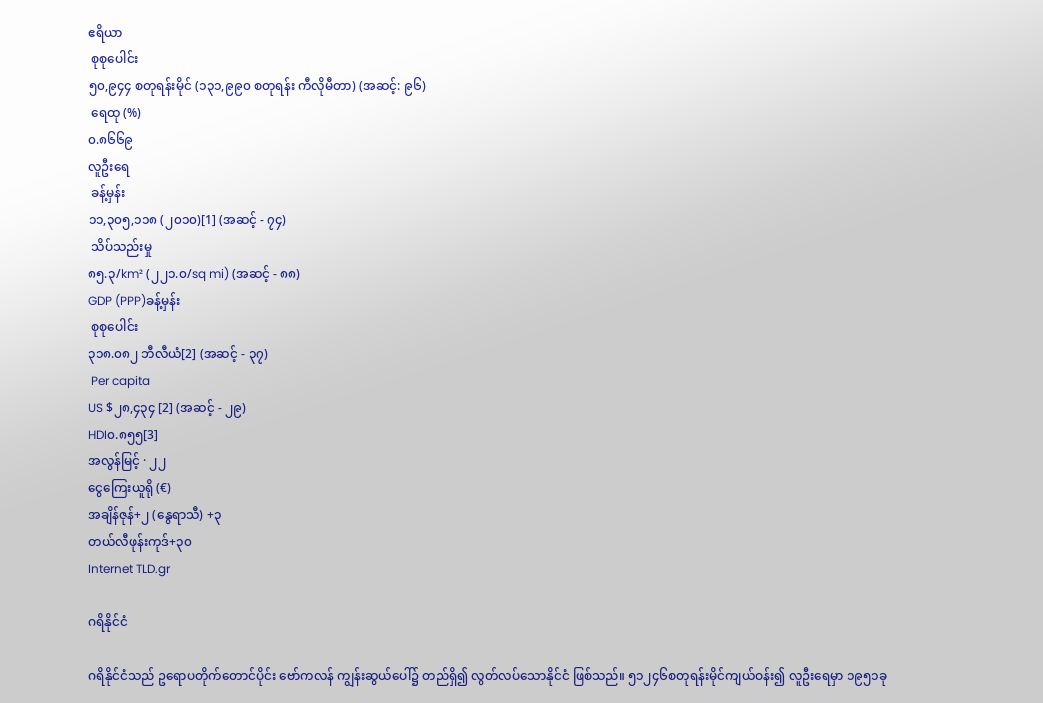ဧရိယာ
 စုစုပေါင်း
၅၀,၉၄၄ စတုရန်းမိုင် (၁၃၁,၉၉၀ စတုရန်း ကီလိုမီတာ) (အဆင့်: ၉၆)
 ရေထု (%)
၀.၈၆၆၉
လူဦးရေ
 ခန့်မှန်း
၁၁,၃၀၅,၁၁၈ (၂၀၁၀)[1] (အဆင့် - ၇၄)
 သိပ်သည်းမှု
၈၅.၃/km² (၂၂၁.၀/sq mi) (အဆင့် - ၈၈)
GDP (PPP)ခန့်မှန်း
 စုစုပေါင်း
၃၁၈.၀၈၂ ဘီလီယံ[2] (အဆင့် - ၃၇)
 Per capita
US $၂၈,၄၃၄ [2] (အဆင့် - ၂၉)
HDI၀.၈၅၅[3]
အလွန်မြင့် · ၂၂
ငွေကြေးယူရို (€)
အချိန်ဇုန်+၂ (နွေရာသီ) +၃
တယ်လီဖုန်းကုဒ်+၃၀
Internet TLD.gr

ဂရိနိုင်ငံ

ဂရိနိုင်ငံသည် ဥရောပတိုက်တောင်ပိုင်း ဗော်ကလန် ကျွန်းဆွယ်ပေါ်၌ တည်ရှိ၍ လွတ်လပ်သောနိုင်ငံ ဖြစ်သည်။ ၅၁၂၄၆စတုရန်းမိုင်ကျယ်ဝန်း၍ လူဦးရေမှာ ၁၉၅၁ခု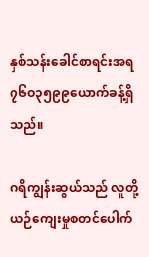နှစ်သန်းခေါင်စာရင်းအရ ၇၆ဝ၃၅၉၉ယောက်ခန့်ရှိသည်။

ဂရိကျွန်းဆွယ်သည် လူတို့ယဉ်ကျေးမှုစတင်ပေါက်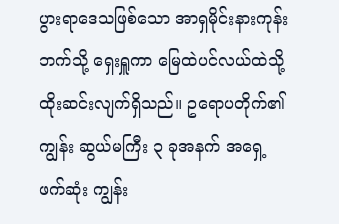ပွားရာဒေသဖြစ်သော အာရှမိုင်းနားကုန်းဘက်သို့ ရှေးရှူကာ မြေထဲပင်လယ်ထဲသို့ ထိုးဆင်းလျက်ရှိသည်။ ဥရောပတိုက်၏ ကျွန်း ဆွယ်မကြီး ၃ ခုအနက် အရှေ့ဖက်ဆုံး ကျွန်း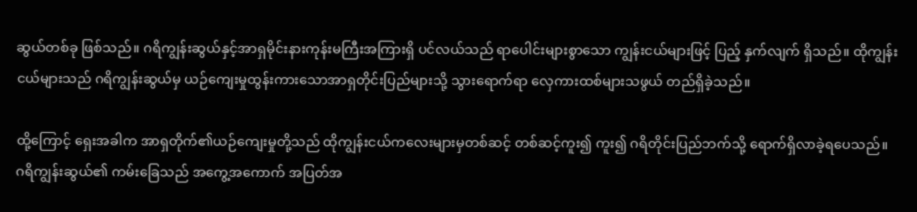ဆွယ်တစ်ခု ဖြစ်သည်။ ဂရိကျွန်းဆွယ်နှင့်အာရှမိုင်းနားကုန်းမကြီးအကြားရှိ ပင်လယ်သည် ရာပေါင်းများစွာသော ကျွန်းငယ်များဖြင့် ပြည့် နှက်လျက် ရှိသည်။ ထိုကျွန်းငယ်များသည် ဂရိကျွန်းဆွယ်မှ ယဉ်ကျေးမှုထွန်းကားသောအာရှတိုင်းပြည်များသို့ သွားရောက်ရာ လှေကားထစ်များသဖွယ် တည်ရှိခဲ့သည်။

ထို့ကြောင့် ရှေးအခါက အာရှတိုက်၏ယဉ်ကျေးမှုတို့သည် ထိုကျွန်းငယ်ကလေးများမှတစ်ဆင့် တစ်ဆင့်ကူး၍ ကူး၍ ဂရိတိုင်းပြည်ဘက်သို့ ရောက်ရှိလာခဲ့ရပေသည်။ ဂရိကျွန်းဆွယ်၏ ကမ်းခြေသည် အကွေ့အကောက် အပြတ်အ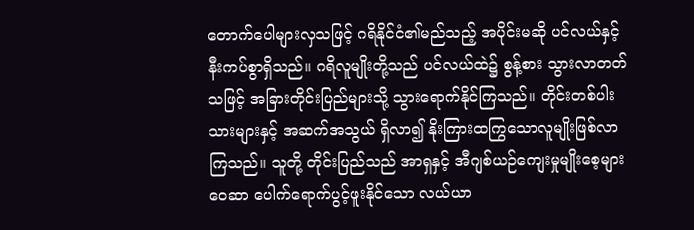တောက်ပေါများလှသဖြင့် ဂရိနိုင်ငံ၏မည်သည့် အပိုင်းမဆို ပင်လယ်နှင့်နီးကပ်စွာရှိသည်။ ဂရိလူမျိုးတို့သည် ပင်လယ်ထဲ၌ စွန့်စား သွားလာတတ်သဖြင့် အခြားတိုင်းပြည်များသို့ သွားရောက်နိုင်ကြသည်။ တိုင်းတစ်ပါးသားများနှင့် အဆက်အသွယ် ရှိလာ၍ နိုးကြားထကြွသောလူမျိုးဖြစ်လာကြသည်။ သူတို့ တိုင်းပြည်သည် အာရှနှင့် အီဂျစ်ယဉ်ကျေးမှုမျိုးစေ့များ ဝေဆာ ပေါက်ရောက်ပွင့်ဖူးနိုင်သော လယ်ယာ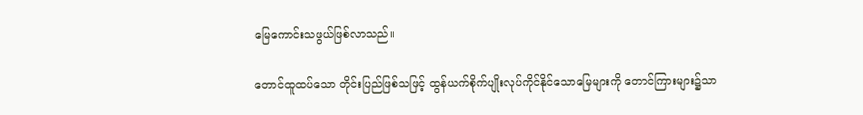မြေကောင်းသဖွယ်ဖြစ်လာသည်။

တောင်ထူထပ်သော တိုင်းပြည်ဖြစ်သဖြင့် ထွန်ယက်စိုက်ပျိုးလုပ်ကိုင်နိုင်သောမြေများကို တောင်ကြားများ၌သာ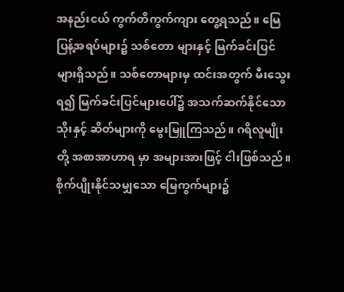အနည်းငယ် ကွက်တိကွက်ကျား တွေ့ရသည်။ မြေပြန့်အရပ်များ၌ သစ်တော များနှင့် မြက်ခင်းပြင်များရှိသည်။ သစ်တောများမှ ထင်းအတွက် မီးသွေးရ၍ မြက်ခင်းပြင်များပေါ်၌ အသက်ဆက်နိုင်သော သိုးနှင့် ဆိတ်များကို မွေးမြူကြသည်။ ဂရိလူမျိုးတို့ အစာအာဟာရ မှာ အများအားဖြင့် ငါးဖြစ်သည်။ စိုက်ပျိုးနိုင်သမျှသော မြေကွက်များ၌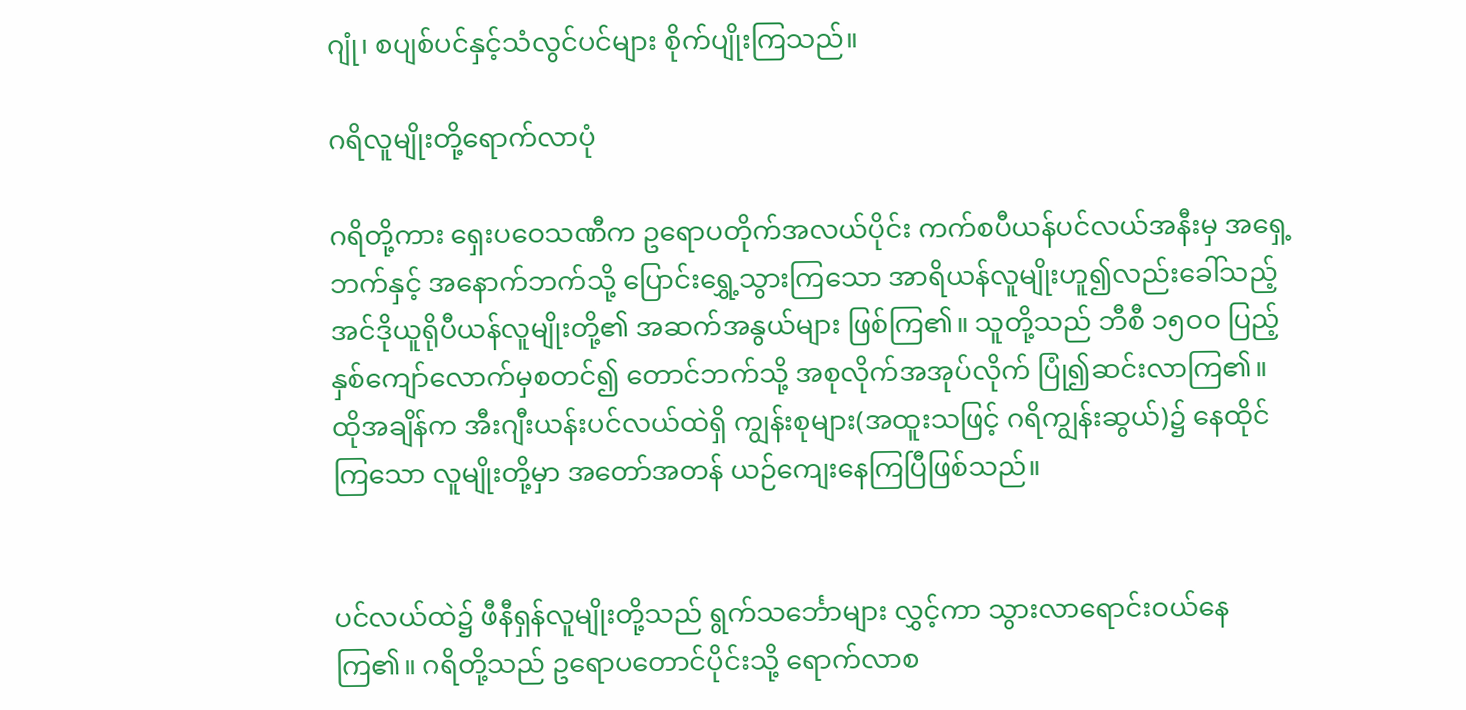ဂျုံ၊ စပျစ်ပင်နှင့်သံလွင်ပင်များ စိုက်ပျိုးကြသည်။

ဂရိလူမျိုးတို့ရောက်လာပုံ

ဂရိတို့ကား ရှေးပဝေသဏီက ဥရောပတိုက်အလယ်ပိုင်း ကက်စပီယန်ပင်လယ်အနီးမှ အရှေ့ဘက်နှင့် အနောက်ဘက်သို့ ပြောင်းရွှေ့သွားကြသော အာရိယန်လူမျိုးဟူ၍လည်းခေါ်သည့် အင်ဒိုယူရိုပီယန်လူမျိုးတို့၏ အဆက်အနွယ်များ ဖြစ်ကြ၏။ သူတို့သည် ဘီစီ ၁၅ဝဝ ပြည့်နှစ်ကျော်လောက်မှစတင်၍ တောင်ဘက်သို့ အစုလိုက်အအုပ်လိုက် ပြုံ၍ဆင်းလာကြ၏။ ထိုအချိန်က အီးဂျီးယန်းပင်လယ်ထဲရှိ ကျွန်းစုများ(အထူးသဖြင့် ဂရိကျွန်းဆွယ်)၌ နေထိုင်ကြသော လူမျိုးတို့မှာ အတော်အတန် ယဉ်ကျေးနေကြပြီဖြစ်သည်။


ပင်လယ်ထဲ၌ ဖီနီရှန်လူမျိုးတို့သည် ရွက်သင်္ဘောများ လွှင့်ကာ သွားလာရောင်းဝယ်နေကြ၏။ ဂရိတို့သည် ဥရောပတောင်ပိုင်းသို့ ရောက်လာစ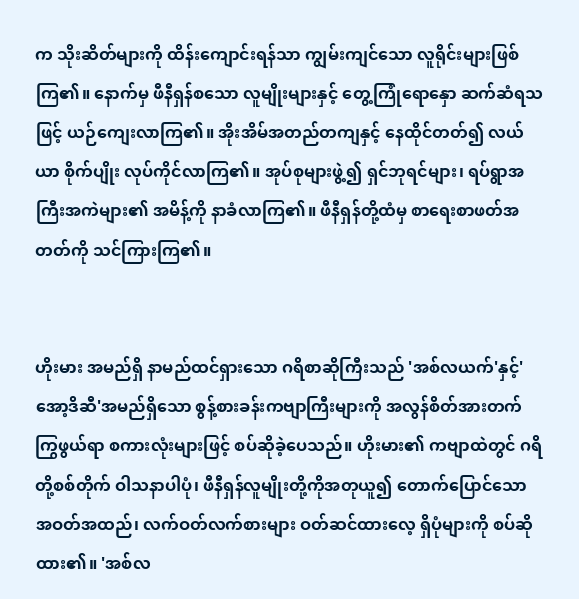က သိုးဆိတ်များကို ထိန်းကျောင်းရန်သာ ကျွမ်းကျင်သော လူရိုင်းများဖြစ်ကြ၏။ နောက်မှ ဖီနီရှန်စသော လူမျိုးများနှင့် တွေ့ကြုံရောနှော ဆက်ဆံရသဖြင့် ယဉ်ကျေးလာကြ၏။ အိုးအိမ်အတည်တကျနှင့် နေထိုင်တတ်၍ လယ်ယာ စိုက်ပျိုး လုပ်ကိုင်လာကြ၏။ အုပ်စုများဖွဲ့၍ ရှင်ဘုရင်များ၊ ရပ်ရွာအကြီးအကဲများ၏ အမိန့်ကို နာခံလာကြ၏။ ဖီနီရှန်တို့ထံမှ စာရေးစာဖတ်အတတ်ကို သင်ကြားကြ၏။


ဟိုးမား အမည်ရှိ နာမည်ထင်ရှားသော ဂရိစာဆိုကြီးသည် 'အစ်လယက်'နှင့်'အော့ဒိဆီ'အမည်ရှိသော စွန့်စားခန်းကဗျာကြီးများကို အလွန်စိတ်အားတက်ကြွဖွယ်ရာ စကားလုံးများဖြင့် စပ်ဆိုခဲ့ပေသည်။ ဟိုးမား၏ ကဗျာထဲတွင် ဂရိတို့စစ်တိုက် ဝါသနာပါပုံ၊ ဖီနီရှန်လူမျိုးတို့ကိုအတုယူ၍ တောက်ပြောင်သော အဝတ်အထည်၊ လက်ဝတ်လက်စားများ ဝတ်ဆင်ထားလေ့ ရှိပုံများကို စပ်ဆိုထား၏။ 'အစ်လ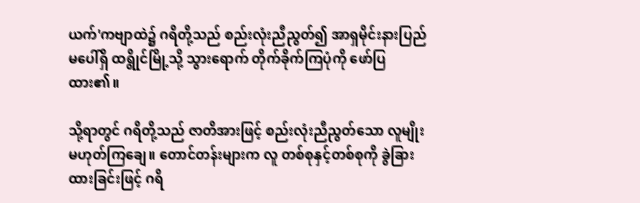ယက်'ကဗျာထဲ၌ ဂရိတို့သည် စည်းလုံးညီညွတ်၍ အာရှမိုင်းနားပြည်မပေါ်ရှိ ထရွိုင်မြို့သို့ သွားရောက် တိုက်ခိုက်ကြပုံကို ဖော်ပြထား၏။

သို့ရာတွင် ဂရိတို့သည် ဇာတိအားဖြင့် စည်းလုံးညီညွတ်သော လူမျိုးမဟုတ်ကြချေ။ တောင်တန်းများက လူ တစ်စုနှင့်တစ်စုကို ခွဲခြားထားခြင်းဖြင့် ဂရိ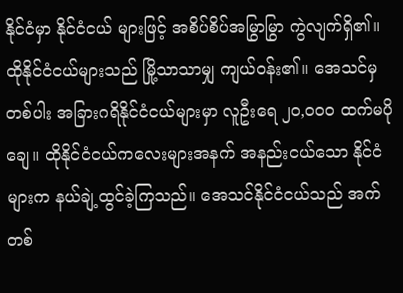နိုင်ငံမှာ နိုင်ငံငယ် များဖြင့် အစိပ်စိပ်အမြွာမြွာ ကွဲလျက်ရှိ၏။ ထိုနိုင်ငံငယ်များသည် မြို့သာသာမျှ ကျယ်ဝန်း၏။ အေသင်မှတစ်ပါး အခြားဂရိနိုင်ငံငယ်များမှာ လူဦးရေ ၂ဝ,ဝဝဝ ထက်မပိုချေ။ ထိုနိုင်ငံငယ်ကလေးများအနက် အနည်းငယ်သော နိုင်ငံများက နယ်ချဲ့ထွင်ခဲ့ကြသည်။ အေသင်နိုင်ငံငယ်သည် အက်တစ်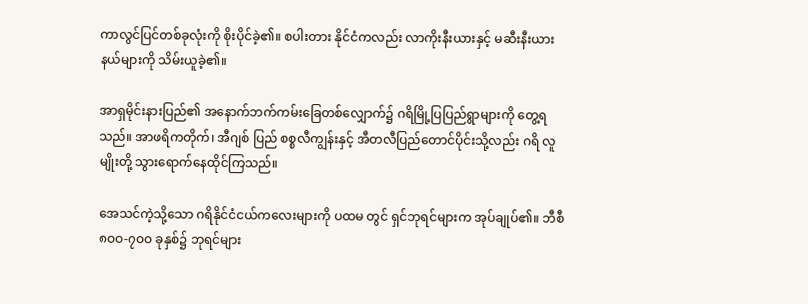ကာလွင်ပြင်တစ်ခုလုံးကို စိုးပိုင်ခဲ့၏။ စပါးတား နိုင်ငံကလည်း လာကိုးနီးယားနှင့် မဆီးနီးယားနယ်များကို သိမ်းယူခဲ့၏။

အာရှမိုင်းနားပြည်၏ အနောက်ဘက်ကမ်းခြေတစ်လျှောက်၌ ဂရိမြို့ပြပြည်ရွာများကို တွေ့ရသည်။ အာဖရိကတိုက်၊ အီဂျစ် ပြည် စစ္စလီကျွန်းနှင့် အီတလီပြည်တောင်ပိုင်းသို့လည်း ဂရိ လူမျိုးတို့ သွားရောက်နေထိုင်ကြသည်။

အေသင်ကဲ့သို့သော ဂရိနိုင်ငံငယ်ကလေးများကို ပထမ တွင် ရှင်ဘုရင်များက အုပ်ချုပ်၏။ ဘီစီ ၈ဝဝ-၇ဝဝ ခုနှစ်၌ ဘုရင်များ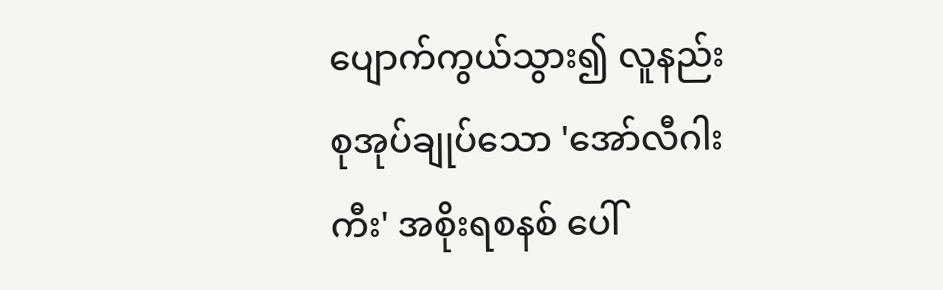ပျောက်ကွယ်သွား၍ လူနည်းစုအုပ်ချုပ်သော 'အော်လီဂါးကီး' အစိုးရစနစ် ပေါ်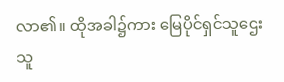လာ၏။ ထိုအခါ၌ကား မြေပိုင်ရှင်သူဌေး သူ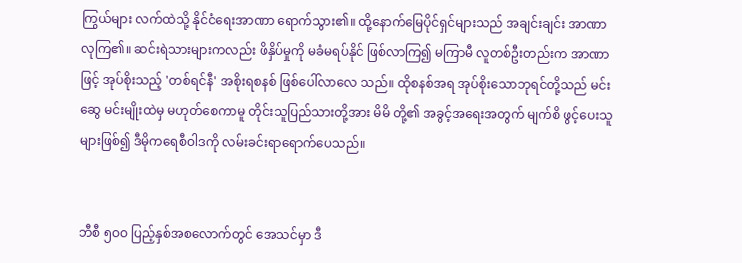ကြွယ်များ လက်ထဲသို့ နိုင်ငံရေးအာဏာ ရောက်သွား၏။ ထို့နောက်မြေပိုင်ရှင်များသည် အချင်းချင်း အာဏာလုကြ၏။ ဆင်းရဲသားများကလည်း ဖိနှိပ်မှုကို မခံမရပ်နိုင် ဖြစ်လာကြ၍ မကြာမီ လူတစ်ဦးတည်းက အာဏာ ဖြင့် အုပ်စိုးသည့် 'တစ်ရင်နီ' အစိုးရစနစ် ဖြစ်ပေါ်လာလေ သည်။ ထိုစနစ်အရ အုပ်စိုးသောဘုရင်တို့သည် မင်းဆွေ မင်းမျိုးထဲမှ မဟုတ်စေကာမူ တိုင်းသူပြည်သားတို့အား မိမိ တို့၏ အခွင့်အရေးအတွက် မျက်စိ ဖွင့်ပေးသူများဖြစ်၍ ဒီမိုကရေစီဝါဒကို လမ်းခင်းရာရောက်ပေသည်။


ဘီစီ ၅ဝဝ ပြည့်နှစ်အစလောက်တွင် အေသင်မှာ ဒီ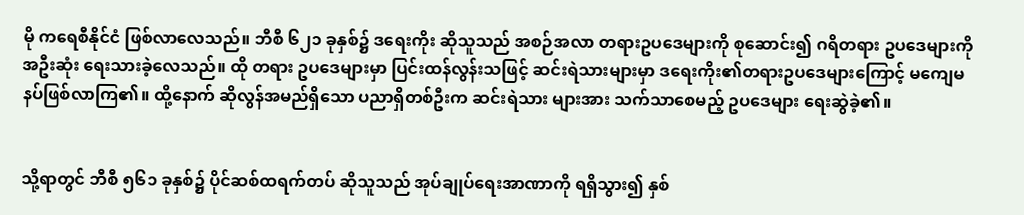မို ကရေစီနိုင်ငံ ဖြစ်လာလေသည်။ ဘီစီ ၆၂၁ ခုနှစ်၌ ဒရေးကိုး ဆိုသူသည် အစဉ်အလာ တရားဥပဒေများကို စုဆောင်း၍ ဂရိတရား ဥပဒေများကို အဦးဆုံး ရေးသားခဲ့လေသည်။ ထို တရား ဥပဒေများမှာ ပြင်းထန်လွန်းသဖြင့် ဆင်းရဲသားများမှာ ဒရေးကိုး၏တရားဥပဒေများကြောင့် မကျေမနပ်ဖြစ်လာကြ၏။ ထို့နောက် ဆိုလွန်အမည်ရှိသော ပညာရှိတစ်ဦးက ဆင်းရဲသား များအား သက်သာစေမည့် ဥပဒေများ ရေးဆွဲခဲ့၏။


သို့ရာတွင် ဘီစီ ၅၆၁ ခုနှစ်၌ ပိုင်ဆစ်ထရက်တပ် ဆိုသူသည် အုပ်ချုပ်ရေးအာဏာကို ရရှိသွား၍ နှစ်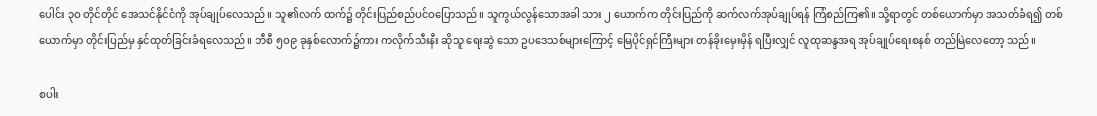ပေါင်း ၃ဝ တိုင်တိုင် အေသင်နိုင်ငံကို အုပ်ချုပ်လေသည်။ သူ၏လက် ထက်၌ တိုင်းပြည်စည်ပင်ဝပြောသည်။ သူကွယ်လွန်သောအခါ သား ၂ ယောက်က တိုင်းပြည်ကို ဆက်လက်အုပ်ချုပ်ရန် ကြံစည်ကြ၏။ သို့ရာတွင် တစ်ယောက်မှာ အသတ်ခံရ၍ တစ်ယောက်မှာ တိုင်းပြည်မှ နှင်ထုတ်ခြင်းခံရလေသည်။ ဘီစီ ၅ဝ၉ ခုနှစ်လောက်၌ကား ကလိုက်သီးနီး ဆိုသူ ရေးဆွဲ သော ဥပဒေသစ်များကြောင့် မြေပိုင်ရှင်ကြီးများ တန်ခိုးမှေးမှိန် ရပြီးလျှင် လူထုဆန္ဒအရ အုပ်ချုပ်ရေးစနစ် တည်မြဲလေတော့ သည်။

စပါး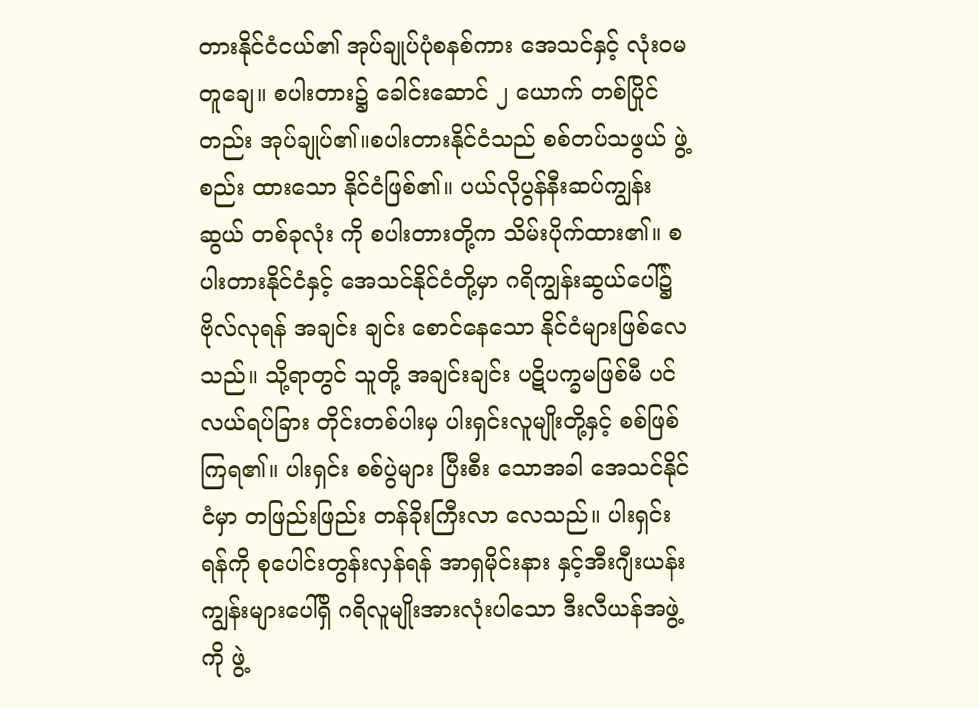တားနိုင်ငံငယ်၏ အုပ်ချုပ်ပုံစနစ်ကား အေသင်နှင့် လုံးဝမတူချေ။ စပါးတား၌ ခေါင်းဆောင် ၂ ယောက် တစ်ပြိုင် တည်း အုပ်ချုပ်၏။စပါးတားနိုင်ငံသည် စစ်တပ်သဖွယ် ဖွဲ့စည်း ထားသော နိုင်ငံဖြစ်၏။ ပယ်လိုပွန်နီးဆပ်ကျွန်းဆွယ် တစ်ခုလုံး ကို စပါးတားတို့က သိမ်းပိုက်ထား၏။ စပါးတားနိုင်ငံနှင့် အေသင်နိုင်ငံတို့မှာ ဂရိကျွန်းဆွယ်ပေါ်၌ ဗိုလ်လုရန် အချင်း ချင်း စောင်နေသော နိုင်ငံများဖြစ်လေသည်။ သို့ရာတွင် သူတို့ အချင်းချင်း ပဋိပက္ခမဖြစ်မီ ပင်လယ်ရပ်ခြား တိုင်းတစ်ပါးမှ ပါးရှင်းလူမျိုးတို့နှင့် စစ်ဖြစ်ကြရ၏။ ပါးရှင်း စစ်ပွဲများ ပြီးစီး သောအခါ အေသင်နိုင်ငံမှာ တဖြည်းဖြည်း တန်ခိုးကြီးလာ လေသည်။ ပါးရှင်းရန်ကို စုပေါင်းတွန်းလှန်ရန် အာရှမိုင်းနား နှင့်အီးဂျီးယန်းကျွန်းများပေါ်ရှိ ဂရိလူမျိုးအားလုံးပါသော ဒီးလီယန်အဖွဲ့ကို ဖွဲ့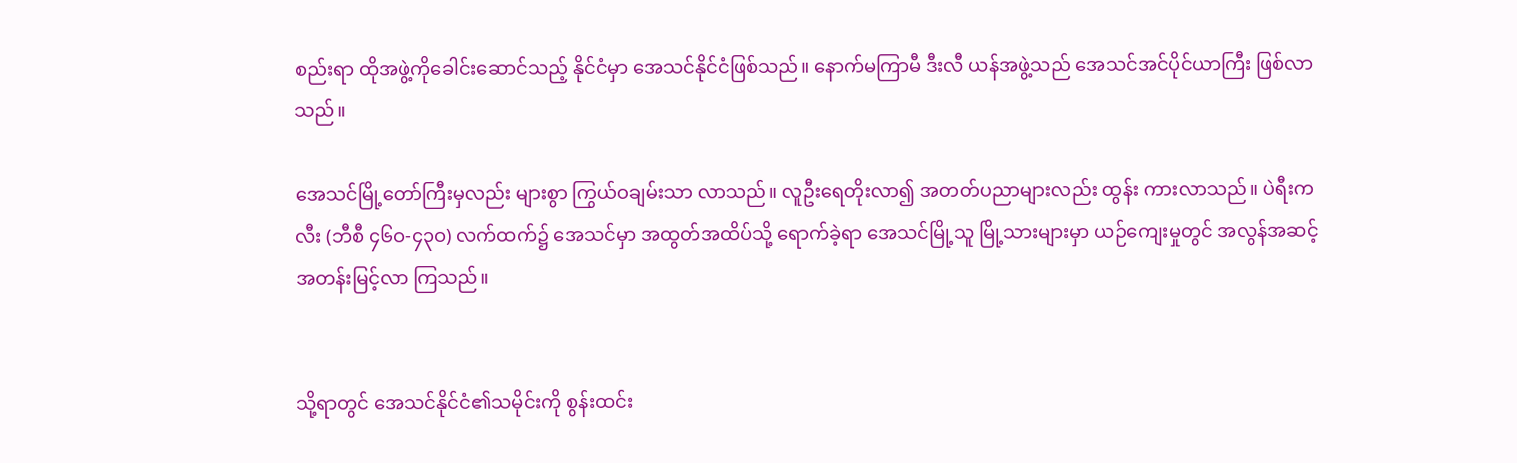စည်းရာ ထိုအဖွဲ့ကိုခေါင်းဆောင်သည့် နိုင်ငံမှာ အေသင်နိုင်ငံဖြစ်သည်။ နောက်မကြာမီ ဒီးလီ ယန်အဖွဲ့သည် အေသင်အင်ပိုင်ယာကြီး ဖြစ်လာသည်။

အေသင်မြို့တော်ကြီးမှလည်း များစွာ ကြွယ်ဝချမ်းသာ လာသည်။ လူဦးရေတိုးလာ၍ အတတ်ပညာများလည်း ထွန်း ကားလာသည်။ ပဲရီးကလီး (ဘီစီ ၄၆ဝ-၄၃ဝ) လက်ထက်၌ အေသင်မှာ အထွတ်အထိပ်သို့ ရောက်ခဲ့ရာ အေသင်မြို့သူ မြို့သားများမှာ ယဉ်ကျေးမှုတွင် အလွန်အဆင့်အတန်းမြင့်လာ ကြသည်။


သို့ရာတွင် အေသင်နိုင်ငံ၏သမိုင်းကို စွန်းထင်း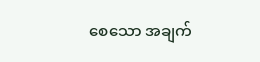စေသော အချက်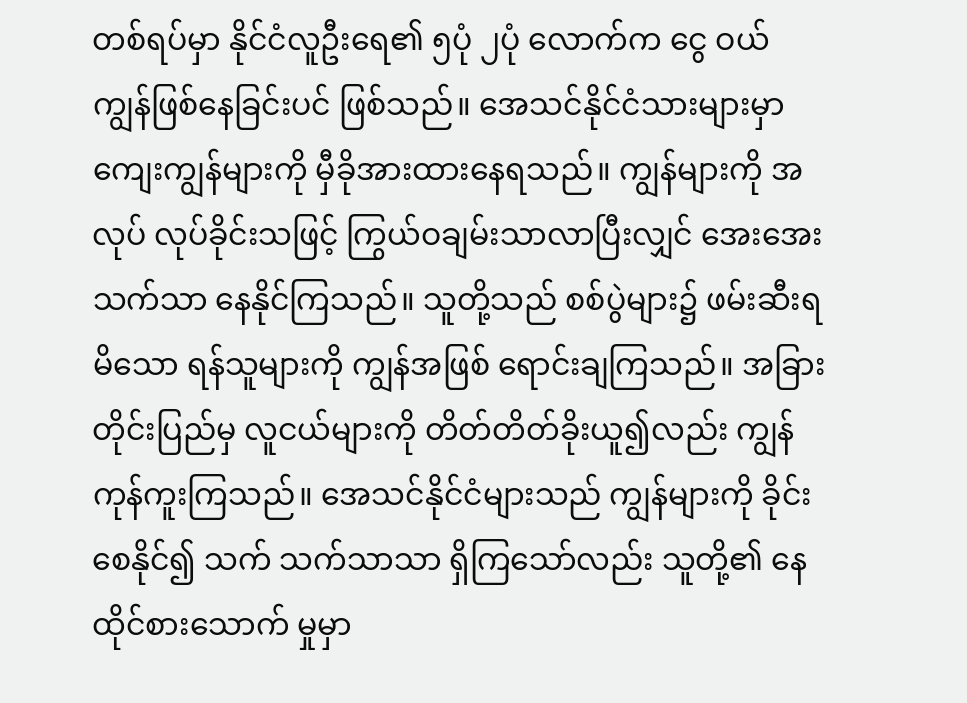တစ်ရပ်မှာ နိုင်ငံလူဦးရေ၏ ၅ပုံ ၂ပုံ လောက်က ငွေ ဝယ် ကျွန်ဖြစ်နေခြင်းပင် ဖြစ်သည်။ အေသင်နိုင်ငံသားများမှာ ကျေးကျွန်များကို မှီခိုအားထားနေရသည်။ ကျွန်များကို အလုပ် လုပ်ခိုင်းသဖြင့် ကြွယ်ဝချမ်းသာလာပြီးလျှင် အေးအေးသက်သာ နေနိုင်ကြသည်။ သူတို့သည် စစ်ပွဲများ၌ ဖမ်းဆီးရမိသော ရန်သူများကို ကျွန်အဖြစ် ရောင်းချကြသည်။ အခြားတိုင်းပြည်မှ လူငယ်များကို တိတ်တိတ်ခိုးယူ၍လည်း ကျွန်ကုန်ကူးကြသည်။ အေသင်နိုင်ငံများသည် ကျွန်များကို ခိုင်းစေနိုင်၍ သက် သက်သာသာ ရှိကြသော်လည်း သူတို့၏ နေထိုင်စားသောက် မှုမှာ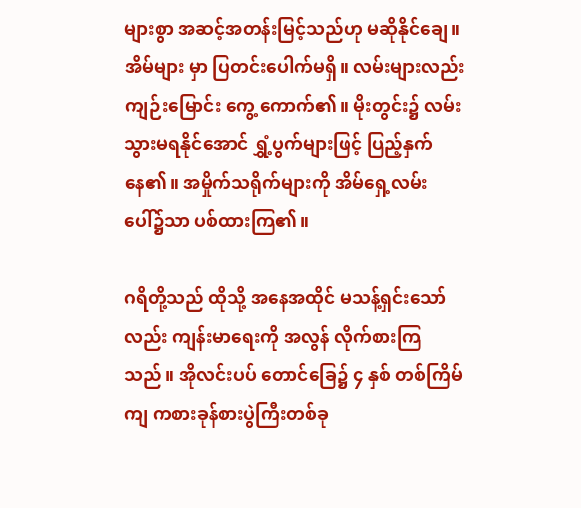များစွာ အဆင့်အတန်းမြင့်သည်ဟု မဆိုနိုင်ချေ။ အိမ်များ မှာ ပြတင်းပေါက်မရှိ။ လမ်းများလည်း ကျဉ်းမြောင်း ကွေ့ ကောက်၏။ မိုးတွင်း၌ လမ်းသွားမရနိုင်အောင် ရွှံ့ပွက်များဖြင့် ပြည့်နှက်နေ၏။ အမှိုက်သရိုက်များကို အိမ်ရှေ့လမ်းပေါ်၌သာ ပစ်ထားကြ၏။

ဂရိတို့သည် ထိုသို့ အနေအထိုင် မသန့်ရှင်းသော်လည်း ကျန်းမာရေးကို အလွန် လိုက်စားကြသည်။ အိုလင်းပပ် တောင်ခြေ၌ ၄ နှစ် တစ်ကြိမ်ကျ ကစားခုန်စားပွဲကြီးတစ်ခု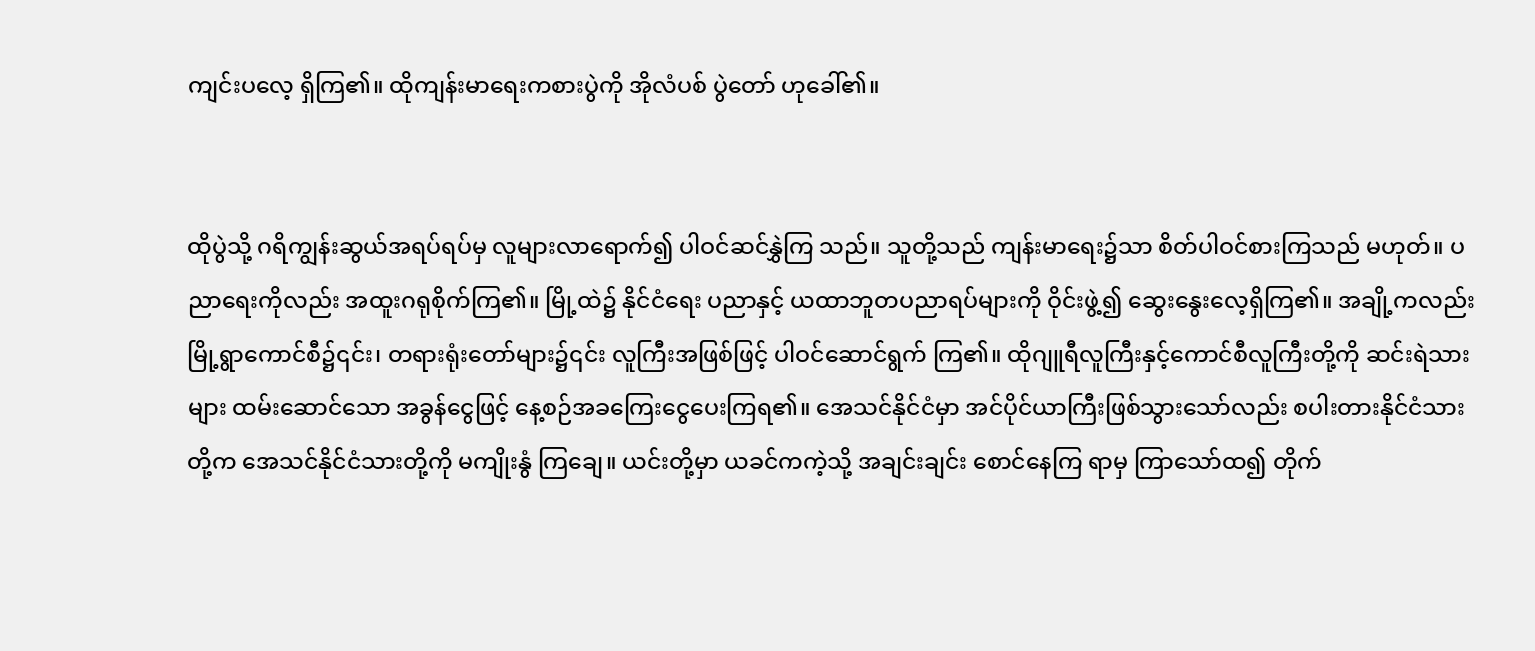ကျင်းပလေ့ ရှိကြ၏။ ထိုကျန်းမာရေးကစားပွဲကို အိုလံပစ် ပွဲတော် ဟုခေါ်၏။


ထိုပွဲသို့ ဂရိကျွန်းဆွယ်အရပ်ရပ်မှ လူများလာရောက်၍ ပါဝင်ဆင်နွှဲကြ သည်။ သူတို့သည် ကျန်းမာရေး၌သာ စိတ်ပါဝင်စားကြသည် မဟုတ်။ ပညာရေးကိုလည်း အထူးဂရုစိုက်ကြ၏။ မြို့ထဲ၌ နိုင်ငံရေး ပညာနှင့် ယထာဘူတပညာရပ်များကို ဝိုင်းဖွဲ့၍ ဆွေးနွေးလေ့ရှိကြ၏။ အချို့ကလည်း မြို့ရွာကောင်စီ၌၎င်း၊ တရားရုံးတော်များ၌၎င်း လူကြီးအဖြစ်ဖြင့် ပါဝင်ဆောင်ရွက် ကြ၏။ ထိုဂျူရီလူကြီးနှင့်ကောင်စီလူကြီးတို့ကို ဆင်းရဲသားများ ထမ်းဆောင်သော အခွန်ငွေဖြင့် နေ့စဉ်အခကြေးငွေပေးကြရ၏။ အေသင်နိုင်ငံမှာ အင်ပိုင်ယာကြီးဖြစ်သွားသော်လည်း စပါးတားနိုင်ငံသားတို့က အေသင်နိုင်ငံသားတို့ကို မကျိုးနွံ ကြချေ။ ယင်းတို့မှာ ယခင်ကကဲ့သို့ အချင်းချင်း စောင်နေကြ ရာမှ ကြာသော်ထ၍ တိုက်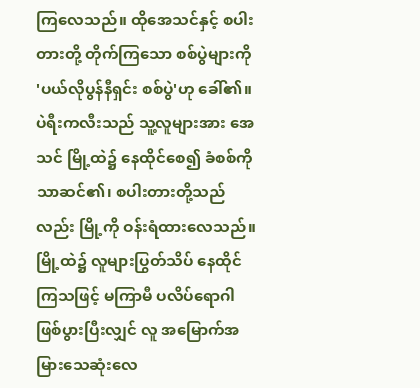ကြလေသည်။ ထိုအေသင်နှင့် စပါးတားတို့ တိုက်ကြသော စစ်ပွဲများကို 'ပယ်လိုပွန်နီရှင်း စစ်ပွဲ'ဟု ခေါ်၏။ ပဲရီးကလီးသည် သူ့လူများအား အေသင် မြို့ထဲ၌ နေထိုင်စေ၍ ခံစစ်ကိုသာဆင်၏၊ စပါးတားတို့သည် လည်း မြို့ကို ဝန်းရံထားလေသည်။ မြို့ထဲ၌ လူများပြွတ်သိပ် နေထိုင်ကြသဖြင့် မကြာမီ ပလိပ်ရောဂါဖြစ်ပွားပြီးလျှင် လူ အမြောက်အမြားသေဆုံးလေ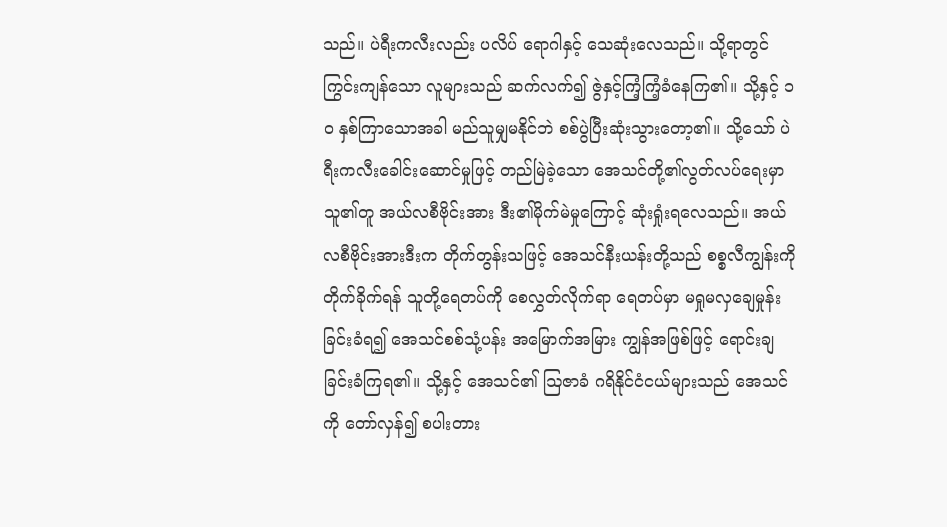သည်။ ပဲရီးကလီးလည်း ပလိပ် ရောဂါနှင့် သေဆုံးလေသည်။ သို့ရာတွင် ကြွင်းကျန်သော လူများသည် ဆက်လက်၍ ဇွဲနှင့်ကြံ့ကြံ့ခံနေကြ၏။ သို့နှင့် ၁ဝ နှစ်ကြာသောအခါ မည်သူမျှမနိုင်ဘဲ စစ်ပွဲပြီးဆုံးသွားတော့၏။ သို့သော် ပဲရီးကလီးခေါင်းဆောင်မှုဖြင့် တည်မြဲခဲ့သော အေသင်တို့၏လွတ်လပ်ရေးမှာ သူ၏တူ အယ်လစီဗိုင်းအား ဒီး၏မိုက်မဲမှုကြောင့် ဆုံးရှုံးရလေသည်။ အယ်လစီဗိုင်းအားဒီးက တိုက်တွန်းသဖြင့် အေသင်နီးယန်းတို့သည် စစ္စလီကျွန်းကို တိုက်ခိုက်ရန် သူတို့ရေတပ်ကို စေလွှတ်လိုက်ရာ ရေတပ်မှာ မရှုမလှချေမှုန်းခြင်းခံရ၍ အေသင်စစ်သုံ့ပန်း အမြောက်အမြား ကျွန်အဖြစ်ဖြင့် ရောင်းချခြင်းခံကြရ၏။ သို့နှင့် အေသင်၏ ဩဇာခံ ဂရိနိုင်ငံငယ်များသည် အေသင်ကို တော်လှန်၍ စပါးတား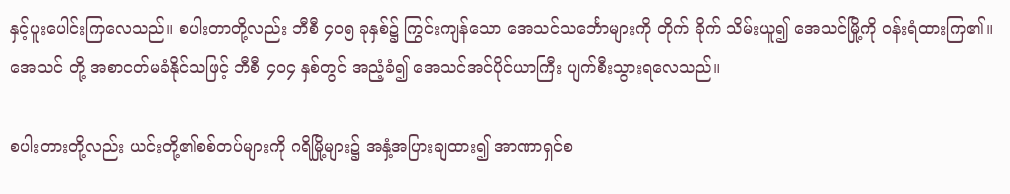နှင့်ပူးပေါင်းကြလေသည်။ စပါးတာတို့လည်း ဘီစီ ၄ဝ၅ ခုနှစ်၌ ကြွင်းကျန်သော အေသင်သင်္ဘောများကို တိုက် ခိုက် သိမ်းယူ၍ အေသင်မြို့ကို ဝန်းရံထားကြ၏။ အေသင် တို့ အစာငတ်မခံနိုင်သဖြင့် ဘီစီ ၄ဝ၄ နှစ်တွင် အညံ့ခံ၍ အေသင်အင်ပိုင်ယာကြီး ပျက်စီးသွားရလေသည်။

စပါးတားတို့လည်း ယင်းတို့၏စစ်တပ်များကို ဂရိမြို့များ၌ အနှံ့အပြားချထား၍ အာဏာရှင်စ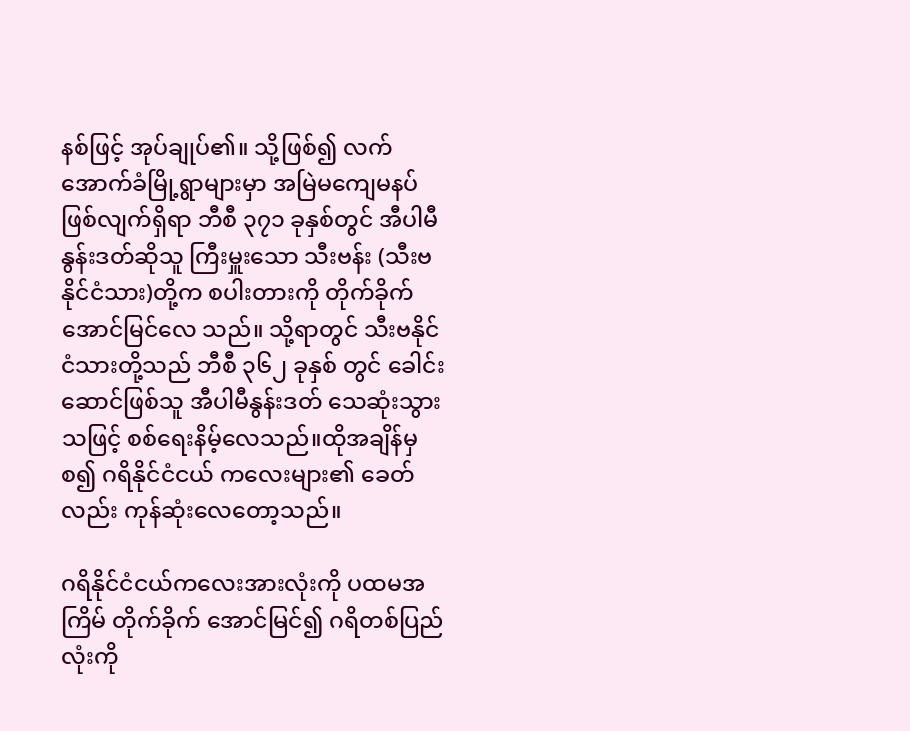နစ်ဖြင့် အုပ်ချုပ်၏။ သို့ဖြစ်၍ လက်အောက်ခံမြို့ရွာများမှာ အမြဲမကျေမနပ်ဖြစ်လျက်ရှိရာ ဘီစီ ၃၇၁ ခုနှစ်တွင် အီပါမီနွန်းဒတ်ဆိုသူ ကြီးမှူးသော သီးဗန်း (သီးဗနိုင်ငံသား)တို့က စပါးတားကို တိုက်ခိုက်အောင်မြင်လေ သည်။ သို့ရာတွင် သီးဗနိုင်ငံသားတို့သည် ဘီစီ ၃၆၂ ခုနှစ် တွင် ခေါင်းဆောင်ဖြစ်သူ အီပါမီနွန်းဒတ် သေဆုံးသွားသဖြင့် စစ်ရေးနိမ့်လေသည်။ထိုအချိန်မှစ၍ ဂရိနိုင်ငံငယ် ကလေးများ၏ ခေတ်လည်း ကုန်ဆုံးလေတော့သည်။

ဂရိနိုင်ငံငယ်ကလေးအားလုံးကို ပထမအကြိမ် တိုက်ခိုက် အောင်မြင်၍ ဂရိတစ်ပြည်လုံးကို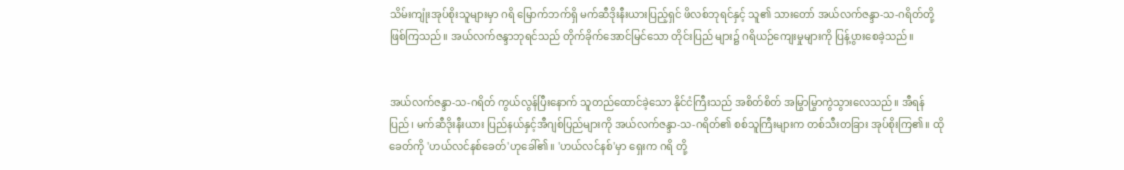သိမ်းကျုံးအုပ်စိုးသူများမှာ ဂရိ မြောက်ဘက်ရှိ မက်ဆီဒိုးနီးယားပြည့်ရှင် ဖိလစ်ဘုရင်နှင့် သူ၏ သားတော် အယ်လက်ဇန္ဒာ-သ-ဂရိတ်တို့ ဖြစ်ကြသည်။ အယ်လက်ဇန္ဒာဘုရင်သည် တိုက်ခိုက်အောင်မြင်သော တိုင်းပြည် များ၌ ဂရိယဉ်ကျေးမှုများကို ပြန့်ပွားစေခဲ့သည်။


အယ်လက်ဇန္ဒာ-သ-ဂရိတ် ကွယ်လွန်ပြီးနောက် သူတည်ထောင်ခဲ့သော နိုင်ငံကြီးသည် အစိတ်စိတ် အမြွာမြွာကွဲသွားလေသည်။ အီရန်ပြည်၊ မက်ဆီဒိုးနီးယား ပြည်နယ်နှင့်အီဂျစ်ပြည်များကို အယ်လက်ဇန္ဒာ-သ-ဂရိတ်၏ စစ်သူကြီးများက တစ်သီးတခြား အုပ်စိုးကြ၏။ ထိုခေတ်ကို 'ဟယ်လင်နစ်ခေတ်'ဟုခေါ်၏။ 'ဟယ်လင်နစ်'မှာ ရှေးက ဂရိ တို့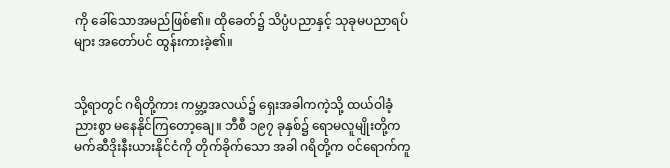ကို ခေါ်သောအမည်ဖြစ်၏။ ထိုခေတ်၌ သိပ္ပံပညာနှင့် သုခုမပညာရပ်များ အတော်ပင် ထွန်းကားခဲ့၏။


သို့ရာတွင် ဂရိတို့ကား ကမ္ဘာ့အလယ်၌ ရှေးအခါကကဲ့သို့ ထယ်ဝါခံ့ညားစွာ မနေနိုင်ကြတော့ချေ။ ဘီစီ ၁၉၇ ခုနှစ်၌ ရောမလူမျိုးတို့က မက်ဆီဒိုးနီးယားနိုင်ငံကို တိုက်ခိုက်သော အခါ ဂရိတို့က ဝင်ရောက်ကူ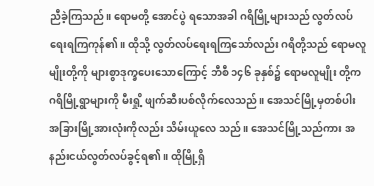ညီခဲ့ကြသည်။ ရောမတို့ အောင်ပွဲ ရသောအခါ ဂရိမြို့များသည် လွတ်လပ်ရေးရကြကုန်၏။ ထိုသို့ လွတ်လပ်ရေးရကြသော်လည်း ဂရိတို့သည် ရောမလူမျိုးတို့ကို များစွာဒုက္ခပေးသောကြောင့် ဘီစီ ၁၄၆ ခုနှစ်၌ ရောမလူမျိုး တို့က ဂရိမြို့ရွာများကို မီးရှို့ ဖျက်ဆီးပစ်လိုက်လေသည်။ အေသင်မြို့မှတစ်ပါး အခြားမြို့အားလုံးကိုလည်း သိမ်းယူလေ သည်။ အေသင်မြို့သည်ကား အနည်းငယ်လွတ်လပ်ခွင့်ရ၏။ ထိုမြို့ရှိ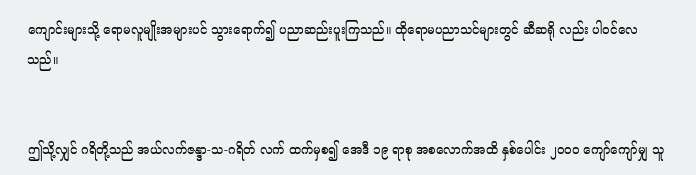ကျောင်းများသို့ ရောမလူမျိုးအများပင် သွားရောက်၍ ပညာဆည်းပူးကြသည်။ ထိုရောမပညာသင်များတွင် ဆီဆရို လည်း ပါဝင်လေသည်။


ဤသို့လျှင် ဂရိတို့သည် အယ်လက်ဇန္ဒာ-သ-ဂရိတ် လက် ထက်မှစ၍ အေဒီ ၁၉ ရာစု အစလောက်အထိ နှစ်ပေါင်း ၂ဝဝဝ ကျော်ကျော်မျှ သူ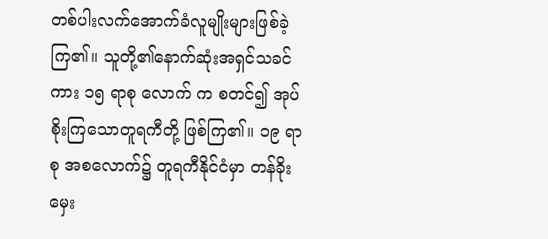တစ်ပါးလက်အောက်ခံလူမျိုးများဖြစ်ခဲ့ ကြ၏။ သူတို့၏နောက်ဆုံးအရှင်သခင်ကား ၁၅ ရာစု လောက် က စတင်၍ အုပ်စိုးကြသောတူရကီတို့ ဖြစ်ကြ၏။ ၁၉ ရာစု အစလောက်၌ တူရကီနိုင်ငံမှာ တန်ခိုးမှေး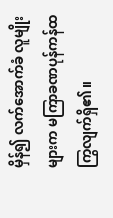မှိန်၍ လက်အောက်ခံ လူမျိုးများက မကြာခဏပုန်ကန်ထကြွလျက်ရှိ၏။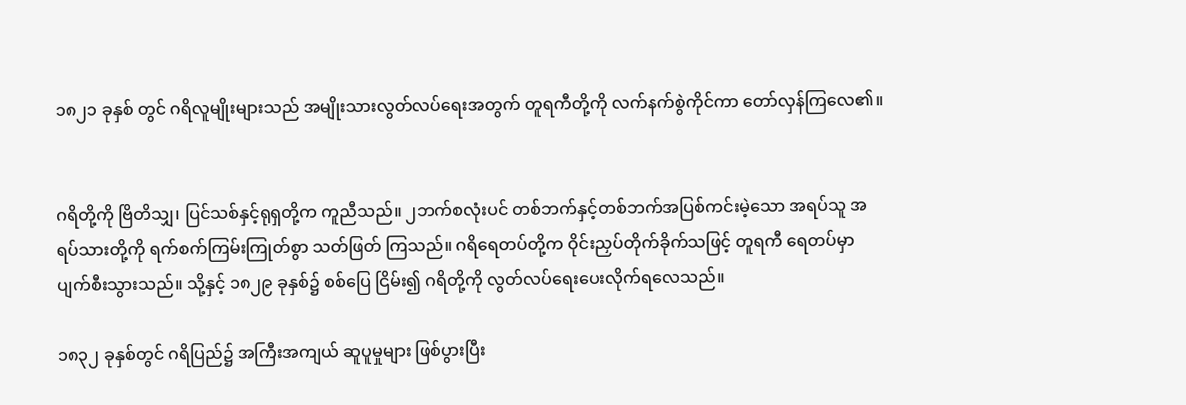၁၈၂၁ ခုနှစ် တွင် ဂရိလူမျိုးများသည် အမျိုးသားလွတ်လပ်ရေးအတွက် တူရကီတို့ကို လက်နက်စွဲကိုင်ကာ တော်လှန်ကြလေ၏။


ဂရိတို့ကို ဗြိတိသျှ၊ ပြင်သစ်နှင့်ရုရှတို့က ကူညီသည်။ ၂ဘက်စလုံးပင် တစ်ဘက်နှင့်တစ်ဘက်အပြစ်ကင်းမဲ့သော အရပ်သူ အရပ်သားတို့ကို ရက်စက်ကြမ်းကြုတ်စွာ သတ်ဖြတ် ကြသည်။ ဂရိရေတပ်တို့က ဝိုင်းညှပ်တိုက်ခိုက်သဖြင့် တူရကီ ရေတပ်မှာပျက်စီးသွားသည်။ သို့နှင့် ၁၈၂၉ ခုနှစ်၌ စစ်ပြေ ငြိမ်း၍ ဂရိတို့ကို လွတ်လပ်ရေးပေးလိုက်ရလေသည်။

၁၈၃၂ ခုနှစ်တွင် ဂရိပြည်၌ အကြီးအကျယ် ဆူပူမှုများ ဖြစ်ပွားပြီး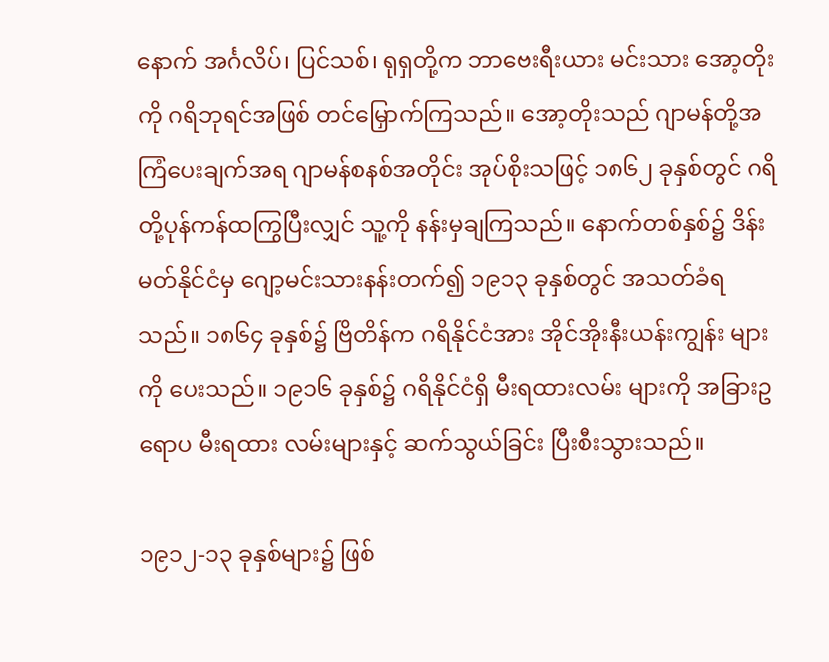နောက် အင်္ဂလိပ်၊ ပြင်သစ်၊ ရုရှတို့က ဘာဗေးရီးယား မင်းသား အော့တိုးကို ဂရိဘုရင်အဖြစ် တင်မြှောက်ကြသည်။ အော့တိုးသည် ဂျာမန်တို့အကြံပေးချက်အရ ဂျာမန်စနစ်အတိုင်း အုပ်စိုးသဖြင့် ၁၈၆၂ ခုနှစ်တွင် ဂရိတို့ပုန်ကန်ထကြွပြီးလျှင် သူ့ကို နန်းမှချကြသည်။ နောက်တစ်နှစ်၌ ဒိန်းမတ်နိုင်ငံမှ ဂျော့မင်းသားနန်းတက်၍ ၁၉၁၃ ခုနှစ်တွင် အသတ်ခံရသည်။ ၁၈၆၄ ခုနှစ်၌ ဗြိတိန်က ဂရိနိုင်ငံအား အိုင်အိုးနီးယန်းကျွန်း များကို ပေးသည်။ ၁၉၁၆ ခုနှစ်၌ ဂရိနိုင်ငံရှိ မီးရထားလမ်း များကို အခြားဥရောပ မီးရထား လမ်းများနှင့် ဆက်သွယ်ခြင်း ပြီးစီးသွားသည်။

၁၉၁၂-၁၃ ခုနှစ်များ၌ ဖြစ်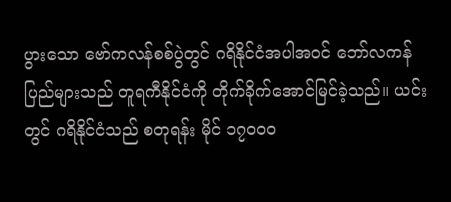ပွားသော ဗော်ကလန်စစ်ပွဲတွင် ဂရိနိုင်ငံအပါအဝင် ဘော်လကန်ပြည်များသည် တူရကီနိုင်ငံကို တိုက်ခိုက်အောင်မြင်ခဲ့သည်။ ယင်းတွင် ဂရိနိုင်ငံသည် စတုရန်း မိုင် ၁၇ဝဝဝ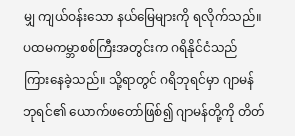မျှ ကျယ်ဝန်းသော နယ်မြေများကို ရလိုက်သည်။ ပထမကမ္ဘာစစ်ကြီးအတွင်းက ဂရိနိုင်ငံသည် ကြားနေခဲ့သည်။ သို့ရာတွင် ဂရိဘုရင်မှာ ဂျာမန်ဘုရင်၏ ယောက်ဖတော်ဖြစ်၍ ဂျာမန်တို့ကို တိတ်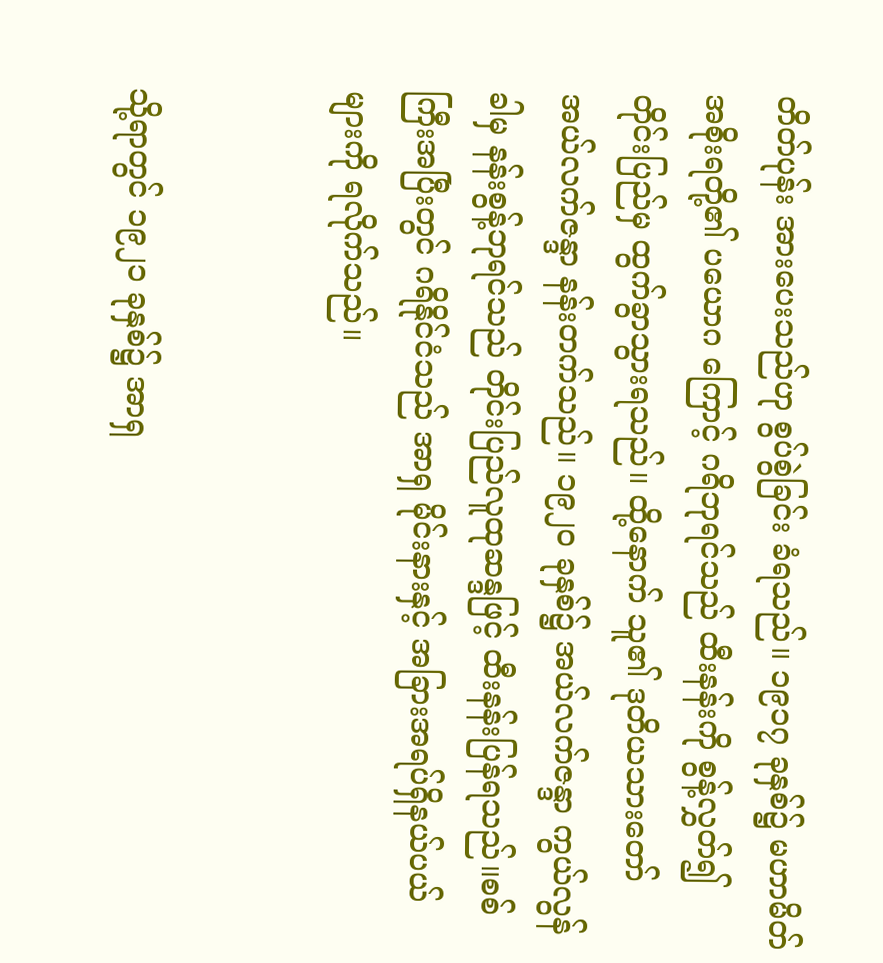တိတ်ပုန်း အားပေးသည်ဟု စွပ်စွဲခြင်း ခံရသည်။ ၁၉၁၇ ခုနှစ်၌ မဟာမိတ်အစိုးရတို့၏ ပယောဂ ကြောင့် ဂရိဘုရင်သည် ထီးနန်းကို စွန့်လွှတ်၍ တိုင်းပြည်မှ ထွက်ခွာသွားရသည်။ ထို့နောက် သူ၏ ဒုတိယသားတော် အယ်လက်ဇန္ဒာ နန်းတက်သည်။ ၁၉၂ဝ ခုနှစ်၌ အယ်လက်ဇန္ဒာ ကွယ်လွန်ခါမှ နန်းစွန့်ဘုရင်သည် တိုင်းပြည်လူထုဆန္ဒဖြင့် ထီးနန်းပြန်ရသည်။စစ်ကြီးအပြီးတွင် ဂရိနိုင်ငံသည် အာရှ မိုင်းနားနှင့် အခြားအရပ်ရှိနယ်ပယ်များကို ရလိုက်သည်။


သို့ရာတွင် ၁၉၂၁ ခုနှစ်၌ အာရှ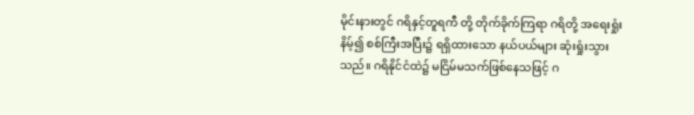မိုင်းနားတွင် ဂရိနှင့်တူရကီ တို့ တိုက်ခိုက်ကြရာ ဂရိတို့ အရေးရှုံးနိမ့်၍ စစ်ကြီးအပြီး၌ ရရှိထားသော နယ်ပယ်များ ဆုံးရှုံးသွားသည်။ ဂရိနိုင်ငံထဲ၌ မငြိမ်မသက်ဖြစ်နေသဖြင့် ဂ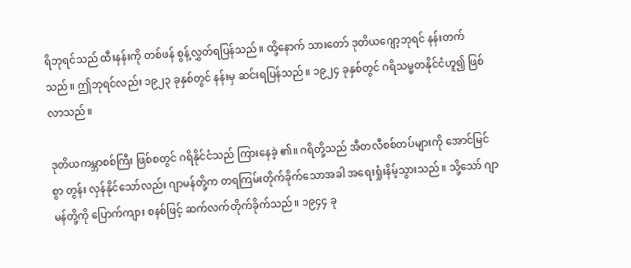ရိဘုရင်သည် ထီးနန်းကို တစ်ဖန် စွန့်လွှတ်ရပြန်သည်။ ထို့နောက် သားတော် ဒုတိယဂျော့ဘုရင် နန်းတက်သည်။ ဤဘုရင်လည်း ၁၉၂၃ ခုနှစ်တွင် နန်းမှ ဆင်းရပြန်သည်။ ၁၉၂၄ ခုနှစ်တွင် ဂရိသမ္မတနိုင်ငံဟူ၍ ဖြစ်လာသည်။

ဒုတိယကမ္ဘာစစ်ကြီး ဖြစ်စတွင် ဂရိနိုင်ငံသည် ကြားနေခဲ့ ၏။ ဂရိတို့သည် အီတလီစစ်တပ်များကို အောင်မြင်စွာ တွန်း လှန်နိုင်သော်လည်း ဂျာမန်တို့က တရကြမ်းတိုက်ခိုက်သောအခါ အရေးရှုံးနိမ့်သွားသည်။ သို့သော် ဂျာမန်တို့ကို ပြောက်ကျား စနစ်ဖြင့် ဆက်လက်တိုက်ခိုက်သည်။ ၁၉၄၄ ခု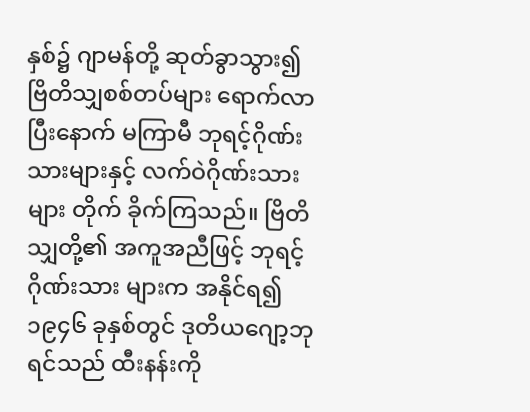နှစ်၌ ဂျာမန်တို့ ဆုတ်ခွာသွား၍ ဗြိတိသျှစစ်တပ်များ ရောက်လာပြီးနောက် မကြာမီ ဘုရင့်ဂိုဏ်းသားများနှင့် လက်ဝဲဂိုဏ်းသားများ တိုက် ခိုက်ကြသည်။ ဗြိတိသျှတို့၏ အကူအညီဖြင့် ဘုရင့်ဂိုဏ်းသား များက အနိုင်ရ၍ ၁၉၄၆ ခုနှစ်တွင် ဒုတိယဂျော့ဘုရင်သည် ထီးနန်းကို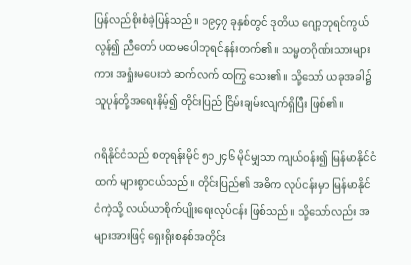ပြန်လည်စိုးစံခဲ့ပြန်သည်။ ၁၉၄၇ ခုနှစ်တွင် ဒုတိယ ဂျော့ဘုရင်ကွယ်လွန်၍ ညီတော် ပထမပေါဘုရင်နန်းတက်၏။ သမ္မတဂိုဏ်းသားများကား အရှုံးမပေးဘဲ ဆက်လက် ထကြွ သေး၏။ သို့သော် ယခုအခါ၌ သူပုန်တို့အရေးနိမ့်၍ တိုင်းပြည် ငြိမ်းချမ်းလျက်ရှိပြီး ဖြစ်၏။

ဂရိနိုင်ငံသည် စတုရန်းမိုင် ၅၁၂၄၆ မိုင်မျှသာ ကျယ်ဝန်း၍ မြန်မာနိုင်ငံထက် များစွာငယ်သည်။ တိုင်းပြည်၏ အဓိက လုပ်ငန်းမှာ မြန်မာနိုင်ငံကဲ့သို့ လယ်ယာစိုက်ပျိုးရေးလုပ်ငန်း ဖြစ်သည်။ သို့သော်လည်း အများအားဖြင့် ရှေးရိုးစနစ်အတိုင်း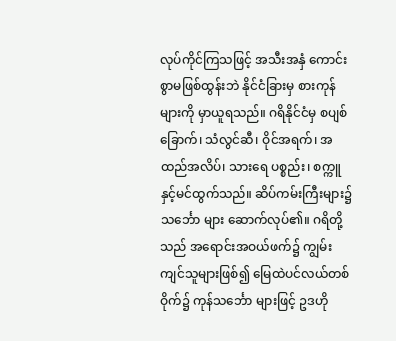လုပ်ကိုင်ကြသဖြင့် အသီးအနှံ ကောင်းစွာမဖြစ်ထွန်းဘဲ နိုင်ငံခြားမှ စားကုန်များကို မှာယူရသည်။ ဂရိနိုင်ငံမှ စပျစ် ခြောက်၊ သံလွင်ဆီ၊ ဝိုင်အရက်၊ အထည်အလိပ်၊ သားရေ ပစ္စည်း၊ စက္ကူနှင့်မင်ထွက်သည်။ ဆိပ်ကမ်းကြီးများ၌ သင်္ဘော များ ဆောက်လုပ်၏။ ဂရိတို့သည် အရောင်းအဝယ်ဖက်၌ ကျွမ်းကျင်သူများဖြစ်၍ မြေထဲပင်လယ်တစ်ဝိုက်၌ ကုန်သင်္ဘော များဖြင့် ဥဒဟို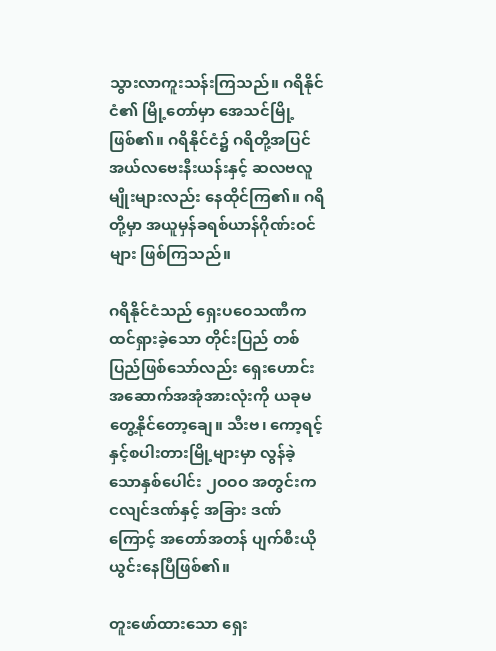သွားလာကူးသန်းကြသည်။ ဂရိနိုင်ငံ၏ မြို့တော်မှာ အေသင်မြို့ဖြစ်၏။ ဂရိနိုင်ငံ၌ ဂရိတို့အပြင် အယ်လဗေးနီးယန်းနှင့် ဆလဗလူမျိုးများလည်း နေထိုင်ကြ၏။ ဂရိတို့မှာ အယူမှန်ခရစ်ယာန်ဂိုဏ်းဝင်များ ဖြစ်ကြသည်။

ဂရိနိုင်ငံသည် ရှေးပဝေသဏီက ထင်ရှားခဲ့သော တိုင်းပြည် တစ်ပြည်ဖြစ်သော်လည်း ရှေးဟောင်းအဆောက်အအုံအားလုံးကို ယခုမတွေ့နိုင်တော့ချေ။ သီးဗ၊ ကော့ရင့်နှင့်စပါးတားမြို့များမှာ လွန်ခဲ့သောနှစ်ပေါင်း ၂ဝဝဝ အတွင်းက ငလျင်ဒဏ်နှင့် အခြား ဒဏ်ကြောင့် အတော်အတန် ပျက်စီးယိုယွင်းနေပြီဖြစ်၏။

တူးဖော်ထားသော ရှေး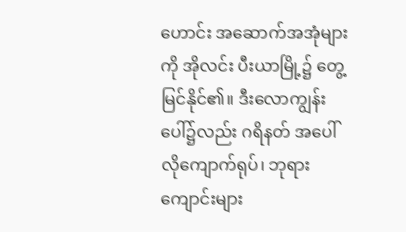ဟောင်း အဆောက်အအုံများကို အိုလင်း ပီးယာမြို့၌ တွေ့မြင်နိုင်၏။ ဒီးလောကျွန်းပေါ်၌လည်း ဂရိနတ် အပေါ်လိုကျောက်ရုပ်၊ ဘုရားကျောင်းများ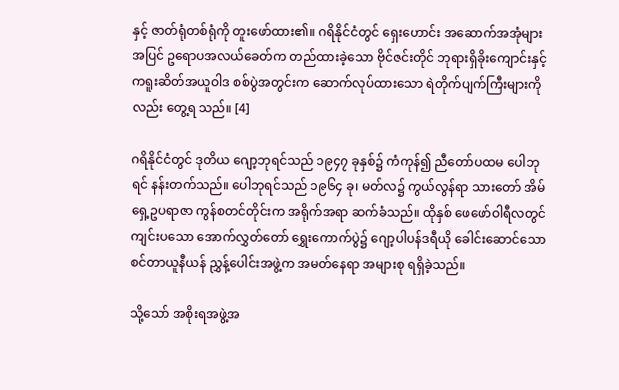နှင့် ဇာတ်ရုံတစ်ရုံကို တူးဖော်ထား၏။ ဂရိနိုင်ငံတွင် ရှေးဟောင်း အဆောက်အအုံများ အပြင် ဥရောပအလယ်ခေတ်က တည်ထားခဲ့သော ဗိုင်ဇင်းတိုင် ဘုရားရှိခိုးကျောင်းနှင့် ကရူးဆိတ်အယူဝါဒ စစ်ပွဲအတွင်းက ဆောက်လုပ်ထားသော ရဲတိုက်ပျက်ကြီးများကိုလည်း တွေ့ရ သည်။ [4]

ဂရိနိုင်ငံတွင် ဒုတိယ ဂျော့ဘုရင်သည် ၁၉၄၇ ခုနှစ်၌ ကံကုန်၍ ညီတော်ပထမ ပေါဘုရင် နန်းတက်သည်။ ပေါဘုရင်သည် ၁၉၆၄ ခု၊ မတ်လ၌ ကွယ်လွန်ရာ သားတော် အိမ်ရှေ့ဥပရာဇာ ကွန်စတင်တိုင်းက အရိုက်အရာ ဆက်ခံသည်။ ထိုနှစ် ဖေဖော်ဝါရီလတွင် ကျင်းပသော အောက်လွှတ်တော် ရွှေးကောက်ပွဲ၌ ဂျော့ပါပန်ဒရီယို ခေါင်းဆောင်သော စင်တာယူနီယန် ညွှန့်ပေါင်းအဖွဲ့က အမတ်နေရာ အများစု ရရှိခဲ့သည်။

သို့သော် အစိုးရအဖွဲ့အ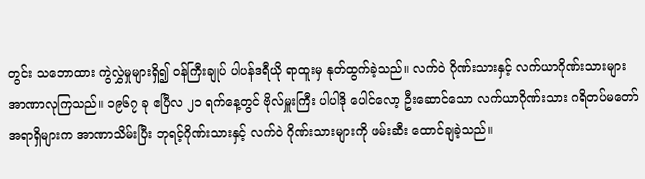တွင်း သဘောထား ကွဲလွှဲမှုများရှိ၍ ဝန်ကြီးချုပ် ပါပန်ဒရီယို ရာထူးမှ နုတ်ထွက်ခဲ့သည်။ လက်ဝဲ ဂိုဏ်းသားနှင့် လက်ယာဂိုဏ်းသားများ အာဏာလုကြသည်။ ၁၉၆၇ ခု ဧပြီလ ၂၁ ရက်နေ့တွင် ဗိုလ်မှူးကြီး ပါပါဒို ပေါင်လော့ ဦးဆောင်သော လက်ယာဂိုဏ်းသား ဂရိတပ်မတော် အရာရှိများက အာဏာသိမ်းပြီး ဘုရင့်ဂိုဏ်းသားနှင့် လက်ဝဲ ဂိုဏ်းသားများကို ဖမ်းဆီး ထောင်ချခဲ့သည်။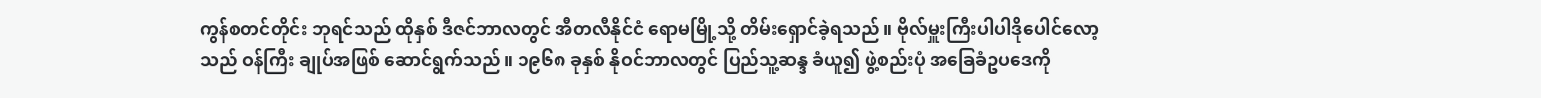ကွန်စတင်တိုင်း ဘုရင်သည် ထိုနှစ် ဒီဇင်ဘာလတွင် အီတလီနိုင်ငံ ရောမမြို့သို့ တိမ်းရှောင်ခဲ့ရသည်။ ဗိုလ်မှူးကြီးပါပါဒိုပေါင်လော့သည် ဝန်ကြီး ချုပ်အဖြစ် ဆောင်ရွက်သည်။ ၁၉၆၈ ခုနှစ် နိုဝင်ဘာလတွင် ပြည်သူ့ဆန္ဒ ခံယူ၍ ဖွဲ့စည်းပုံ အခြေခံဥပဒေကို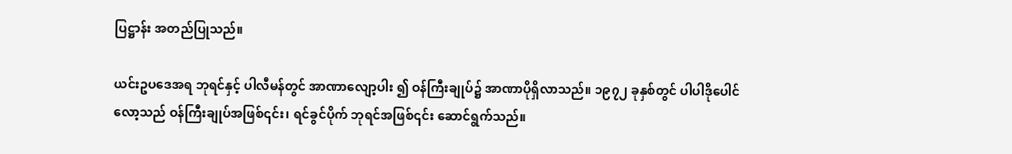ပြဋ္ဌာန်း အတည်ပြုသည်။

ယင်းဥပဒေအရ ဘုရင်နှင့် ပါလီမန်တွင် အာဏာလျော့ပါး ၍ ဝန်ကြီးချုပ်၌ အာဏာပိုရှိလာသည်။ ၁၉၇၂ ခုနှစ်တွင် ပါပါဒိုပေါင်လော့သည် ဝန်ကြီးချုပ်အဖြစ်၎င်း၊ ရင်ခွင်ပိုက် ဘုရင်အဖြစ်၎င်း ဆောင်ရွက်သည်။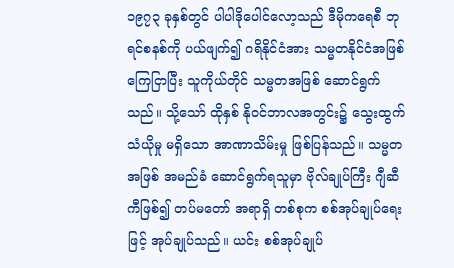၁၉၇၃ ခုနှစ်တွင် ပါပါဒိုပေါင်လော့သည် ဒီမိုကရေစီ ဘုရင်စနစ်ကို ပယ်ဖျက်၍ ဂရိနိုင်ငံအား သမ္မတနိုင်ငံအဖြစ် ကြေငြာပြီး သူကိုယ်တိုင် သမ္မတအဖြစ် ဆောင်ရွက်သည်။ သို့သော် ထိုနှစ် နိုဝင်ဘာလအတွင်း၌ သွေးထွက်သံယိုမှု မရှိသော အာဏာသိမ်းမှု ဖြစ်ပြန်သည်။ သမ္မတအဖြစ် အမည်ခံ ဆောင်ရွက်ရသူမှာ ဗိုလ်ချုပ်ကြီး ဂျီဆီကီဖြစ်၍ တပ်မတော် အရာရှိ တစ်စုက စစ်အုပ်ချုပ်ရေးဖြင့် အုပ်ချုပ်သည်။ ယင်း စစ်အုပ်ချုပ်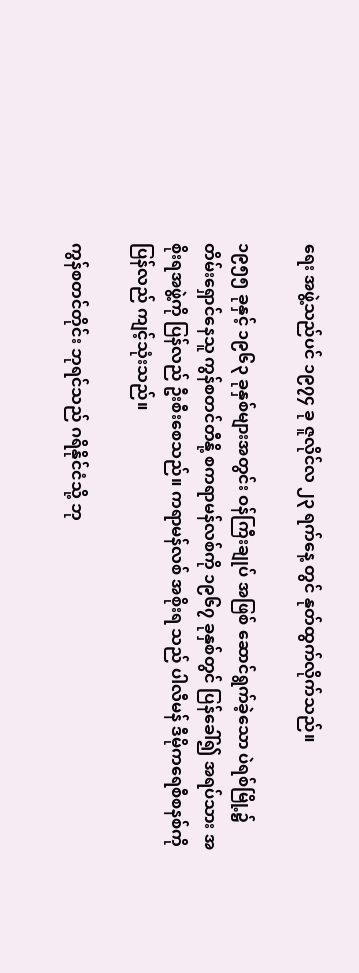ရေး အဖွဲ့သည်ပင် ၁၉၇၄ ခု ဇူလိုင်လ ၂၃ ရက်နေ့ တွင် နုတ်ထွက်လိုက်သည်။

၁၉၅၅ ခုနှင့် ၁၉၆၃ ခုနှစ်များအတွင်း ဝန်ကြီးချုပ် အဖြစ် ဆောင်ရွက်ခဲ့သော ပဲရစ်မြို့၌ တိမ်းရှောင်နေသူ ကွန်စတင်တီနို့ စကရာမန်လစ်ကို ၁၉၆၇ ခုနှစ်တွင် ပြန်ခေါ်၍ အရပ်သား အစိုးရအဖွဲ့ကို ပြန်လည် ဦးစီးစေသည်။ ကရာမန်လစ် အစိုးရ သည် ပါလီမန် ဒီမိုကရေစီစနစ်ကို ပြန်လည် ကျင့်သုံးသည်။

ကွန်စတင်တိုင်း ဘုရင်သည် ဂရိနိုင်ငံသို့ ဘု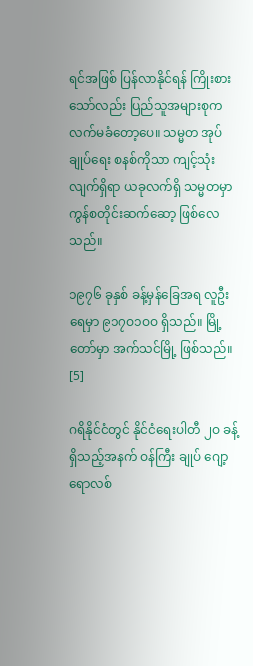ရင်အဖြစ် ပြန်လာနိုင်ရန် ကြိုးစားသော်လည်း ပြည်သူအများစုက လက်မခံတော့ပေ။ သမ္မတ အုပ်ချုပ်ရေး စနစ်ကိုသာ ကျင့်သုံး လျက်ရှိရာ ယခုလက်ရှိ သမ္မတမှာ ကွန်စတိုင်းဆက်ဆော့ ဖြစ်လေသည်။

၁၉၇၆ ခုနှစ် ခန့်မှန်ခြေအရ လူဦးရေမှာ ၉၁၇ဝ၁ဝဝ ရှိသည်။ မြို့တော်မှာ အက်သင်မြို့ ဖြစ်သည်။ [5]

ဂရိနိုင်ငံတွင် နိုင်ငံရေးပါတီ ၂ဝ ခန့်ရှိသည့်အနက် ဝန်ကြီး ချုပ် ဂျော့ရောလစ်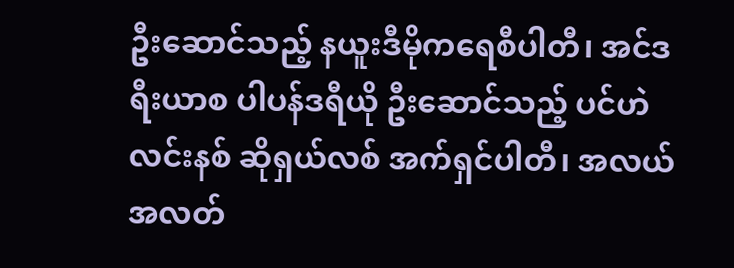ဦးဆောင်သည့် နယူးဒီမိုကရေစီပါတီ၊ အင်ဒရီးယာစ ပါပန်ဒရီယို ဦးဆောင်သည့် ပင်ဟဲလင်းနစ် ဆိုရှယ်လစ် အက်ရှင်ပါတီ၊ အလယ်အလတ်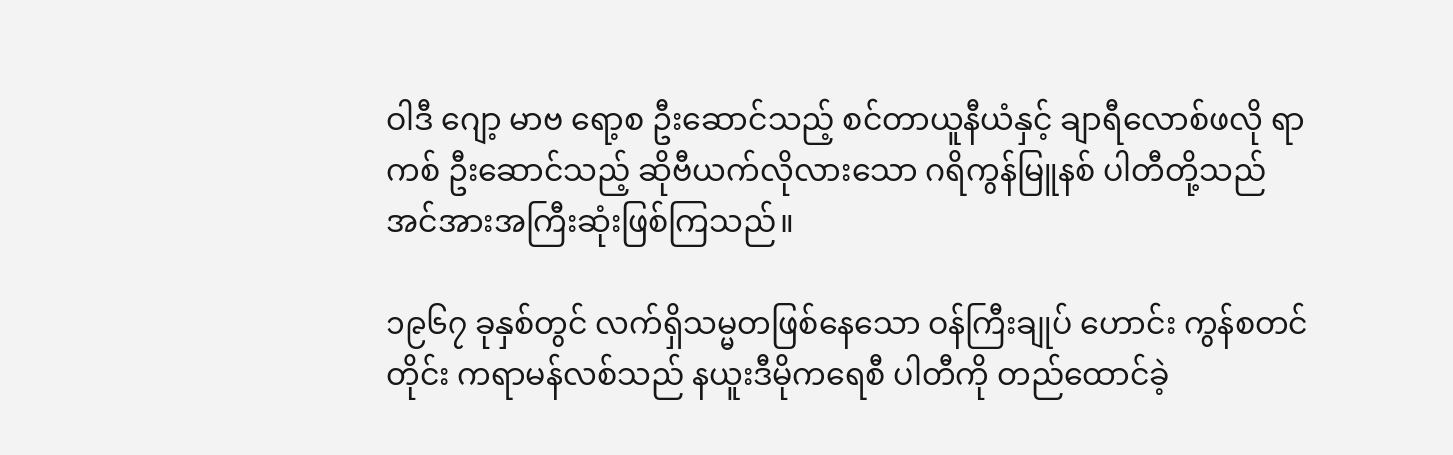ဝါဒီ ဂျော့ မာဗ ရော့စ ဦးဆောင်သည့် စင်တာယူနီယံနှင့် ချာရီလောစ်ဖလို ရာကစ် ဦးဆောင်သည့် ဆိုဗီယက်လိုလားသော ဂရိကွန်မြူနစ် ပါတီတို့သည် အင်အားအကြီးဆုံးဖြစ်ကြသည်။

၁၉၆၇ ခုနှစ်တွင် လက်ရှိသမ္မတဖြစ်နေသော ဝန်ကြီးချုပ် ဟောင်း ကွန်စတင်တိုင်း ကရာမန်လစ်သည် နယူးဒီမိုကရေစီ ပါတီကို တည်ထောင်ခဲ့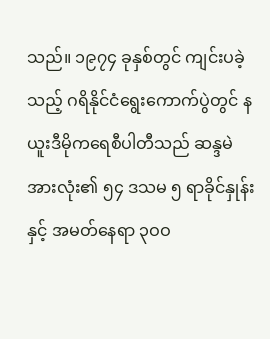သည်။ ၁၉၇၄ ခုနှစ်တွင် ကျင်းပခဲ့သည့် ဂရိနိုင်ငံရွေးကောက်ပွဲတွင် နယူးဒီမိုကရေစီပါတီသည် ဆန္ဒမဲ အားလုံး၏ ၅၄ ဒသမ ၅ ရာခိုင်နှုန်းနှင့် အမတ်နေရာ ၃ဝဝ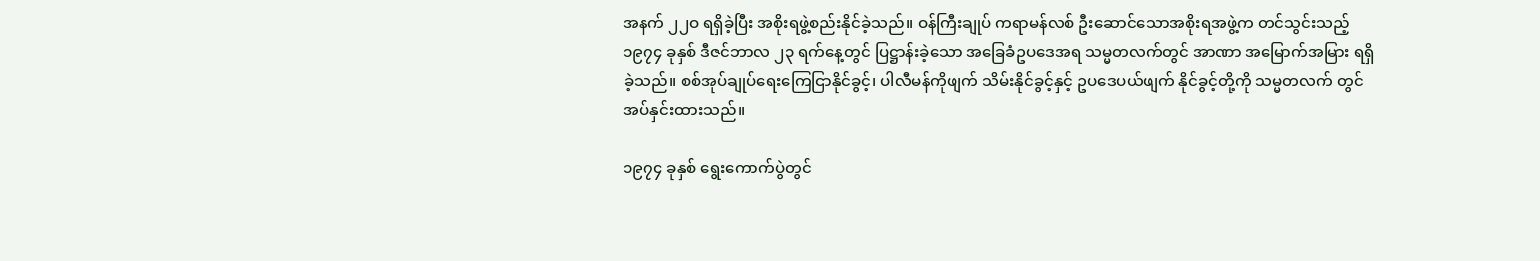အနက် ၂၂ဝ ရရှိခဲ့ပြီး အစိုးရဖွဲ့စည်းနိုင်ခဲ့သည်။ ဝန်ကြီးချုပ် ကရာမန်လစ် ဦးဆောင်သောအစိုးရအဖွဲ့က တင်သွင်းသည့် ၁၉၇၄ ခုနှစ် ဒီဇင်ဘာလ ၂၃ ရက်နေ့တွင် ပြဋ္ဌာန်းခဲ့သော အခြေခံဥပဒေအရ သမ္မတလက်တွင် အာဏာ အမြောက်အမြား ရရှိခဲ့သည်။ စစ်အုပ်ချုပ်ရေးကြေငြာနိုင်ခွင့်၊ ပါလီမန်ကိုဖျက် သိမ်းနိုင်ခွင့်နှင့် ဥပဒေပယ်ဖျက် နိုင်ခွင့်တို့ကို သမ္မတလက် တွင် အပ်နှင်းထားသည်။

၁၉၇၄ ခုနှစ် ရွေးကောက်ပွဲတွင်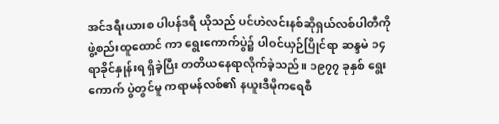အင်ဒရီးယားစ ပါပန်ဒရီ ယိုသည် ပင်ဟဲလင်းနစ်ဆိုရှယ်လစ်ပါတီကို ဖွဲ့စည်းထူထောင် ကာ ရွေးကောက်ပွဲ၌ ပါဝင်ယှဉ်ပြိုင်ရာ ဆန္ဒမဲ ၁၄ ရာခိုင်နှုန်းရ ရှိခဲ့ပြီး တတိယနေရာလိုက်ခဲ့သည်။ ၁၉၇၇ ခုနှစ် ရွေးကောက် ပွဲတွင်မူ ကရာမန်လစ်၏ နယူးဒီမိုကရေစီ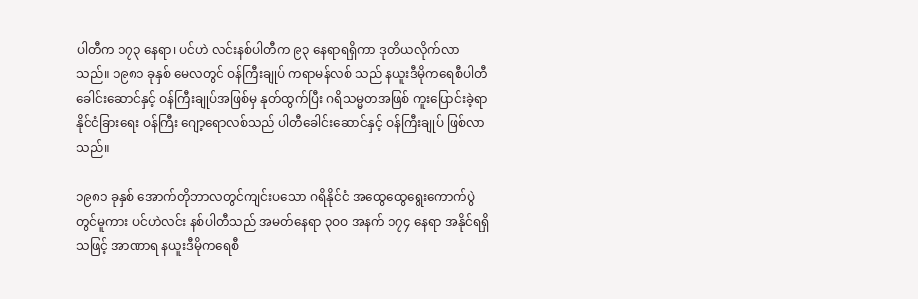ပါတီက ၁၇၃ နေရာ၊ ပင်ဟဲ လင်းနစ်ပါတီက ၉၃ နေရာရရှိကာ ဒုတိယလိုက်လာ သည်။ ၁၉၈၁ ခုနှစ် မေလတွင် ဝန်ကြီးချုပ် ကရာမန်လစ် သည် နယူးဒီမိုကရေစီပါတီခေါင်းဆောင်နှင့် ဝန်ကြီးချုပ်အဖြစ်မှ နုတ်ထွက်ပြီး ဂရိသမ္မတအဖြစ် ကူးပြောင်းခဲ့ရာ နိုင်ငံခြားရေး ဝန်ကြီး ဂျော့ရောလစ်သည် ပါတီခေါင်းဆောင်နှင့် ဝန်ကြီးချုပ် ဖြစ်လာသည်။

၁၉၈၁ ခုနှစ် အောက်တိုဘာလတွင်ကျင်းပသော ဂရိနိုင်ငံ အထွေထွေရွေးကောက်ပွဲတွင်မူကား ပင်ဟဲလင်း နစ်ပါတီသည် အမတ်နေရာ ၃ဝဝ အနက် ၁၇၄ နေရာ အနိုင်ရရှိသဖြင့် အာဏာရ နယူးဒီမိုကရေစီ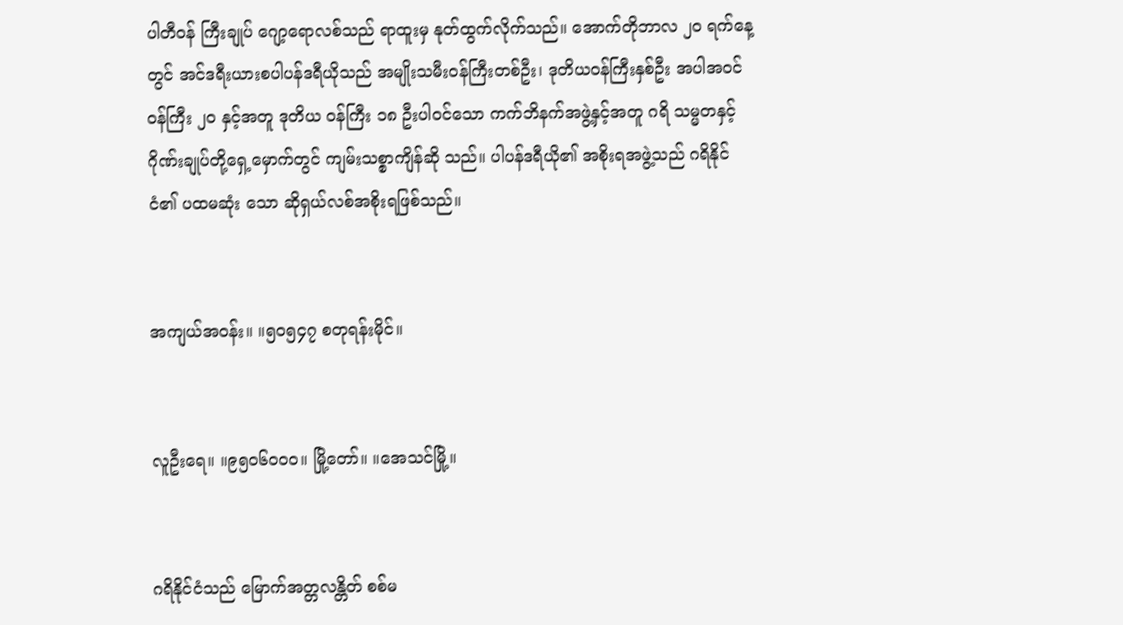ပါတီဝန် ကြီးချုပ် ဂျော့ရောလစ်သည် ရာထူးမှ နုတ်ထွက်လိုက်သည်။ အောက်တိုဘာလ ၂ဝ ရက်နေ့ တွင် အင်ဒရီးယားစပါပန်ဒရီယိုသည် အမျိုးသမီးဝန်ကြီးတစ်ဦး၊ ဒုတိယဝန်ကြီးနှစ်ဦး အပါအဝင် ဝန်ကြီး ၂ဝ နှင့်အတူ ဒုတိယ ဝန်ကြီး ၁၈ ဦးပါဝင်သော ကက်ဘိနက်အဖွဲ့နှင့်အတူ ဂရိ သမ္မတနှင့် ဂိုဏ်းချုပ်တို့ရှေ့မှောက်တွင် ကျမ်းသစ္စာကျိန်ဆို သည်။ ပါပန်ဒရီယို၏ အစိုးရအဖွဲ့သည် ဂရိနိုင်ငံ၏ ပထမဆုံး သော ဆိုရှယ်လစ်အစိုးရဖြစ်သည်။


အကျယ်အဝန်း။ ။၅ဝ၅၄၇ စတုရန်းမိုင်။


လူဦးရေ။ ။၉၅ဝ၆ဝဝဝ။ မြို့တော်။ ။အေသင်မြို့။


ဂရိနိုင်ငံသည် မြောက်အတ္တလန္တိတ် စစ်မ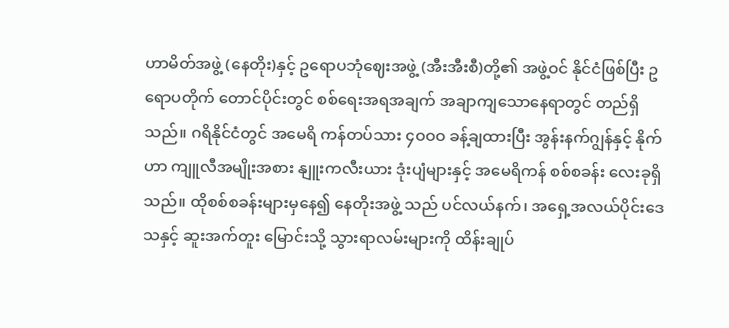ဟာမိတ်အဖွဲ့ (နေတိုး)နှင့် ဥရောပဘုံဈေးအဖွဲ့ (အီးအီးစီ)တို့၏ အဖွဲ့ဝင် နိုင်ငံဖြစ်ပြီး ဥရောပတိုက် တောင်ပိုင်းတွင် စစ်ရေးအရအချက် အချာကျသောနေရာတွင် တည်ရှိသည်။ ဂရိနိုင်ငံတွင် အမေရိ ကန်တပ်သား ၄ဝဝဝ ခန့်ချထားပြီး အွန်းနက်ဂျွန်နှင့် နိုက်ဟာ ကျူလီအမျိုးအစား နျူးကလီးယား ဒုံးပျံများနှင့် အမေရိကန် စစ်စခန်း လေးခုရှိသည်။ ထိုစစ်စခန်းများမှနေ၍ နေတိုးအဖွဲ့ သည် ပင်လယ်နက်၊ အရှေ့အလယ်ပိုင်းဒေသနှင့် ဆူးအက်တူး မြောင်းသို့ သွားရာလမ်းများကို ထိန်းချုပ်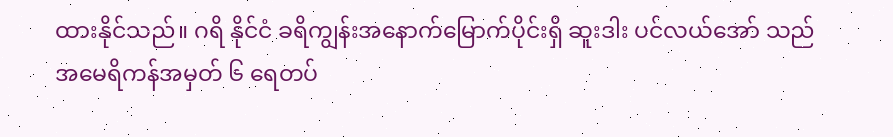ထားနိုင်သည်။ ဂရိ နိုင်ငံ ခရိကျွန်းအနောက်မြောက်ပိုင်းရှိ ဆူးဒါး ပင်လယ်အော် သည် အမေရိကန်အမှတ် ၆ ရေတပ်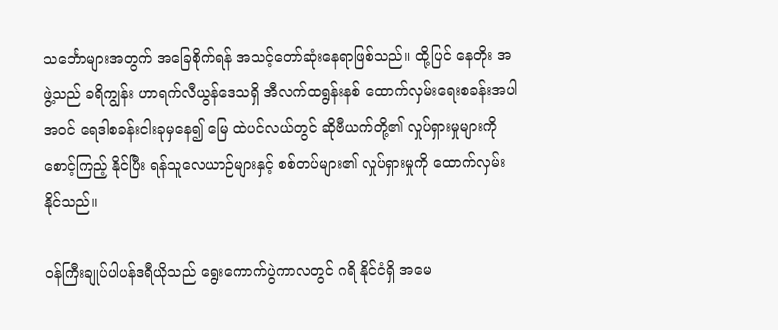သင်္ဘောများအတွက် အခြေစိုက်ရန် အသင့်တော်ဆုံးနေရာဖြစ်သည်။ ထို့ပြင် နေတိုး အဖွဲ့သည် ခရိကျွန်း ဟာရက်လီယွန်ဒေသရှိ အီလက်ထရွန်းနစ် ထောက်လှမ်းရေးစခန်းအပါအဝင် ရေဒါစခန်းငါးခုမှနေ၍ မြေ ထဲပင်လယ်တွင် ဆိုဗီယက်တို့၏ လှုပ်ရှားမှုများကို စောင့်ကြည့် နိုင်ပြီး ရန်သူလေယာဉ်များနှင့် စစ်တပ်များ၏ လှုပ်ရှားမှုကို ထောက်လှမ်းနိုင်သည်။

ဝန်ကြီးချုပ်ပါပန်ဒရီယိုသည် ရွေးကောက်ပွဲကာလတွင် ဂရိ နိုင်ငံရှိ အမေ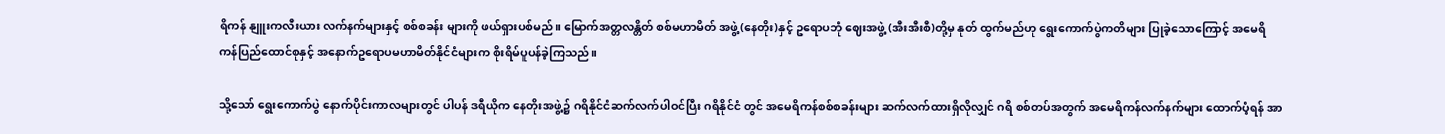ရိကန် နျူးကလီးယား လက်နက်များနှင့် စစ်စခန်း များကို ဖယ်ရှားပစ်မည်။ မြောက်အတ္တလန္တိတ် စစ်မဟာမိတ် အဖွဲ့(နေတိုး)နှင့် ဥရောပဘုံ ဈေးအဖွဲ့ (အီးအီးစီ)တို့မှ နုတ် ထွက်မည်ဟု ရွေးကောက်ပွဲကတိများ ပြုခဲ့သောကြောင့် အမေရိ ကန်ပြည်ထောင်စုနှင့် အနောက်ဥရောပမဟာမိတ်နိုင်ငံများက စိုးရိမ်ပူပန်ခဲ့ကြသည်။

သို့သော် ရွေးကောက်ပွဲ နောက်ပိုင်းကာလများတွင် ပါပန် ဒရီယိုက နေတိုးအဖွဲ့၌ ဂရိနိုင်ငံဆက်လက်ပါဝင်ပြီး ဂရိနိုင်ငံ တွင် အမေရိကန်စစ်စခန်းများ ဆက်လက်ထားရှိလိုလျှင် ဂရိ စစ်တပ်အတွက် အမေရိကန်လက်နက်များ ထောက်ပံ့ရန် အာ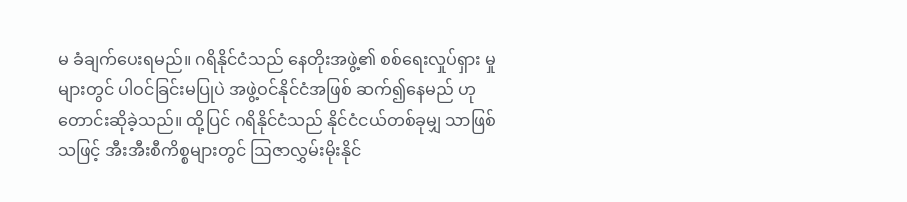မ ခံချက်ပေးရမည်။ ဂရိနိုင်ငံသည် နေတိုးအဖွဲ့၏ စစ်ရေးလှုပ်ရှား မှုများတွင် ပါဝင်ခြင်းမပြုပဲ အဖွဲ့ဝင်နိုင်ငံအဖြစ် ဆက်၍နေမည် ဟု တောင်းဆိုခဲ့သည်။ ထို့ပြင် ဂရိနိုင်ငံသည် နိုင်ငံငယ်တစ်ခုမျှ သာဖြစ်သဖြင့် အီးအီးစီကိစ္စများတွင် ဩဇာလွှမ်းမိုးနိုင်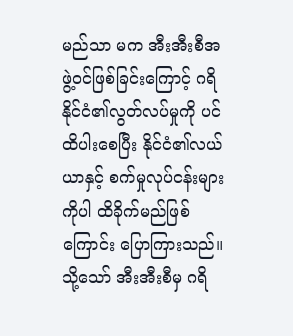မည်သာ မက အီးအီးစီအဖွဲ့ဝင်ဖြစ်ခြင်းကြောင့် ဂရိနိုင်ငံ၏လွတ်လပ်မှုကို ပင် ထိပါးစေပြီး နိုင်ငံ၏လယ်ယာနှင့် စက်မှုလုပ်ငန်းများကိုပါ ထိခိုက်မည်ဖြစ်ကြောင်း ပြောကြားသည်။ သို့သော် အီးအီးစီမှ ဂရိ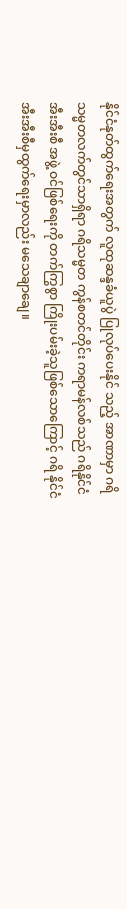နိုင်ငံနုတ်ထွက်ရေးအတွက် လူထုဆန္ဒခံယူပွဲ ပြုလုပ်ပေးနိုင် သည့် အာဏာမှာ ဂရိသမ္မတလက်တွင်သာရှိရာ ဂရိသမ္မတ ကွန်စတင်တိုင်း ကရာမန်လစ်သည် ဂရိနိုင်ငံ အီးအီးစီ အဖွဲ့ ဝင်ဖြစ်ရေးကို တက်ကြွစွာ ကြိုးပမ်းခဲ့သူဖြစ်သောကြောင့် ဂရိ နိုင်ငံ အီးအီးစီမှထွက်ရေးမှာလည်း မသေချာချေ။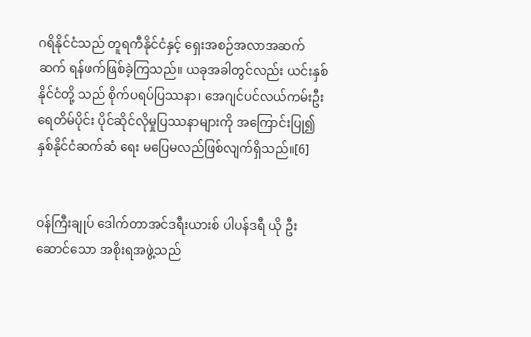ဂရိနိုင်ငံသည် တူရကီနိုင်ငံနှင့် ရှေးအစဉ်အလာအဆက်ဆက် ရန်ဖက်ဖြစ်ခဲ့ကြသည်။ ယခုအခါတွင်လည်း ယင်းနှစ်နိုင်ငံတို့ သည် စိုက်ပရပ်ပြဿနာ၊ အေဂျင်ပင်လယ်ကမ်းဦးရေတိမ်ပိုင်း ပိုင်ဆိုင်လိုမှုပြဿနာများကို အကြောင်းပြု၍ နှစ်နိုင်ငံဆက်ဆံ ရေး မပြေမလည်ဖြစ်လျက်ရှိသည်။[6]


ဝန်ကြီးချုပ် ဒေါက်တာအင်ဒရီးယားစ် ပါပန်ဒရီ ယို ဦးဆောင်သော အစိုးရအဖွဲ့သည်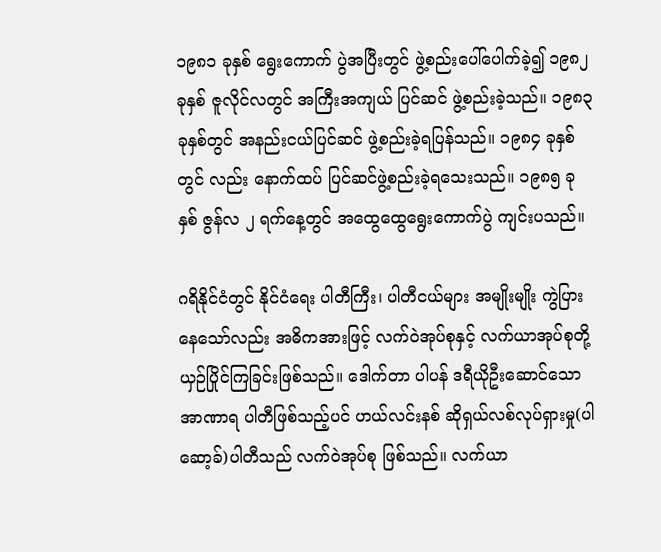၁၉၈၁ ခုနှစ် ရွေးကောက် ပွဲအပြီးတွင် ဖွဲ့စည်းပေါ်ပေါက်ခဲ့၍ ၁၉၈၂ ခုနှစ် ဇူလိုင်လတွင် အကြီးအကျယ် ပြင်ဆင် ဖွဲ့စည်းခဲ့သည်။ ၁၉၈၃ ခုနှစ်တွင် အနည်းငယ်ပြင်ဆင် ဖွဲ့စည်းခဲ့ရပြန်သည်။ ၁၉၈၄ ခုနှစ်တွင် လည်း နောက်ထပ် ပြင်ဆင်ဖွဲ့စည်းခဲ့ရသေးသည်။ ၁၉၈၅ ခုနှစ် ဇွန်လ ၂ ရက်နေ့တွင် အထွေထွေရွေးကောက်ပွဲ ကျင်းပသည်။

ဂရိနိုင်ငံတွင် နိုင်ငံရေး ပါတီကြီး၊ ပါတီငယ်များ အမျိုးမျိုး ကွဲပြားနေသော်လည်း အဓိကအားဖြင့် လက်ဝဲအုပ်စုနှင့် လက်ယာအုပ်စုတို့ ယှဉ်ပြိုင်ကြခြင်းဖြစ်သည်။ ဒေါက်တာ ပါပန် ဒရီယိုဦးဆောင်သော အာဏာရ ပါတီဖြစ်သည့်ပင် ဟယ်လင်းနစ် ဆိုရှယ်လစ်လုပ်ရှားမှု(ပါဆော့ခ်)ပါတီသည် လက်ဝဲအုပ်စု ဖြစ်သည်။ လက်ယာ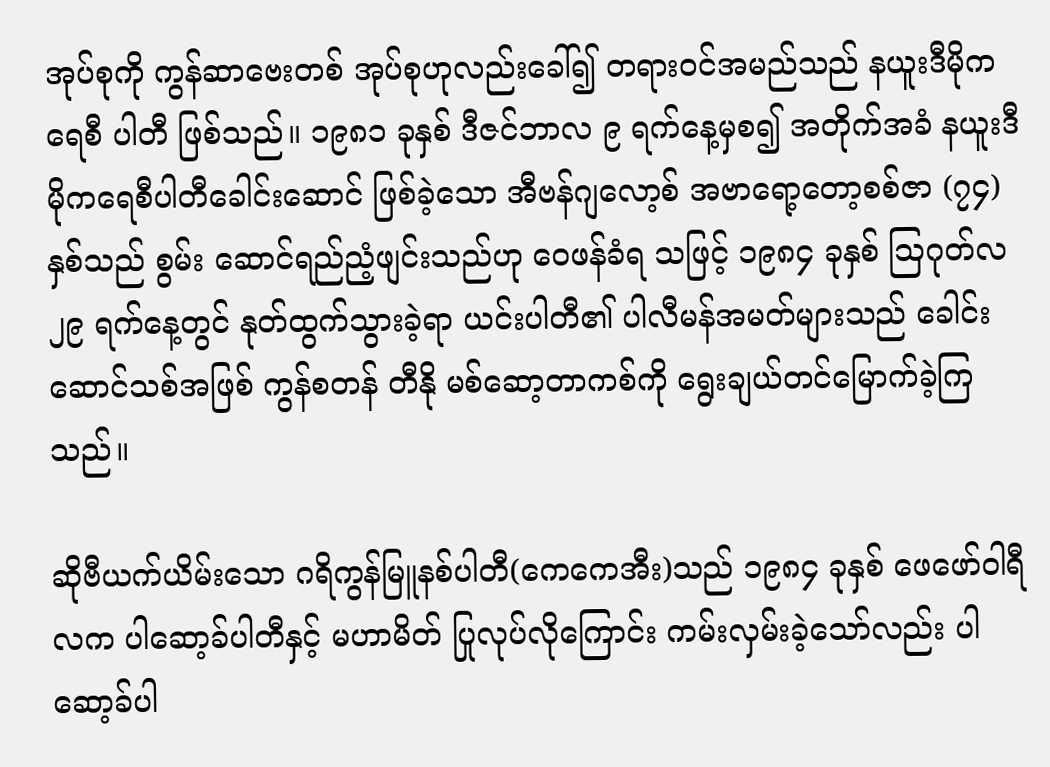အုပ်စုကို ကွန်ဆာဗေးတစ် အုပ်စုဟုလည်းခေါ်၍ တရားဝင်အမည်သည် နယူးဒီမိုကရေစီ ပါတီ ဖြစ်သည်။ ၁၉၈၁ ခုနှစ် ဒီဇင်ဘာလ ၉ ရက်နေ့မှစ၍ အတိုက်အခံ နယူးဒီမိုကရေစီပါတီခေါင်းဆောင် ဖြစ်ခဲ့သော အီဗန်ဂျလော့စ် အဗာရော့တော့စစ်ဇာ (၇၄)နှစ်သည် စွမ်း ဆောင်ရည်ညံ့ဖျင်းသည်ဟု ဝေဖန်ခံရ သဖြင့် ၁၉၈၄ ခုနှစ် ဩဂုတ်လ ၂၉ ရက်နေ့တွင် နုတ်ထွက်သွားခဲ့ရာ ယင်းပါတီ၏ ပါလီမန်အမတ်များသည် ခေါင်းဆောင်သစ်အဖြစ် ကွန်စတန် တီနို မစ်ဆော့တာကစ်ကို ရွေးချယ်တင်မြောက်ခဲ့ကြသည်။

ဆိုဗီယက်ယိမ်းသော ဂရိကွန်မြူနစ်ပါတီ(ကေကေအီး)သည် ၁၉၈၄ ခုနှစ် ဖေဖော်ဝါရီလက ပါဆော့ခ်ပါတီနှင့် မဟာမိတ် ပြုလုပ်လိုကြောင်း ကမ်းလှမ်းခဲ့သော်လည်း ပါဆော့ခ်ပါ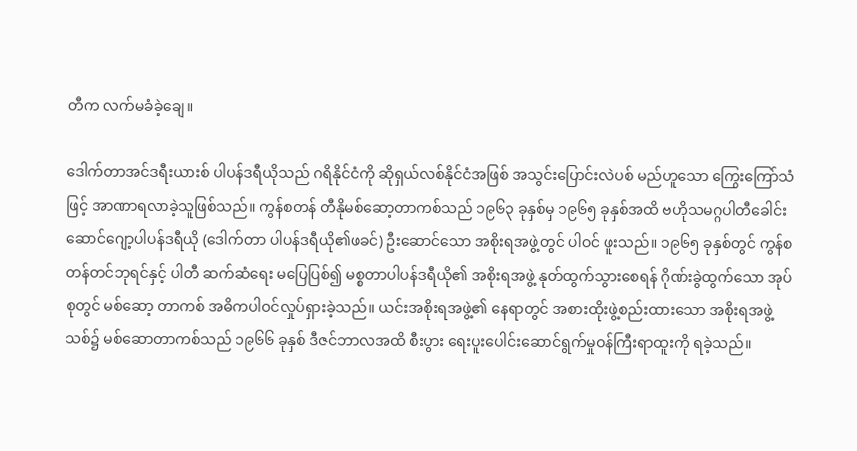တီက လက်မခံခဲ့ချေ။

ဒေါက်တာအင်ဒရီးယားစ် ပါပန်ဒရီယိုသည် ဂရိနိုင်ငံကို ဆိုရှယ်လစ်နိုင်ငံအဖြစ် အသွင်းပြောင်းလဲပစ် မည်ဟူသော ကြွေးကြော်သံဖြင့် အာဏာရလာခဲ့သူဖြစ်သည်။ ကွန်စတန် တီနိုမစ်ဆော့တာကစ်သည် ၁၉၆၃ ခုနှစ်မှ ၁၉၆၅ ခုနှစ်အထိ ဗဟိုသမဂ္ဂပါတီခေါင်းဆောင်ဂျော့ပါပန်ဒရီယို (ဒေါက်တာ ပါပန်ဒရီယို၏ဖခင်) ဦးဆောင်သော အစိုးရအဖွဲ့တွင် ပါဝင် ဖူးသည်။ ၁၉၆၅ ခုနှစ်တွင် ကွန်စတန်တင်ဘုရင်နှင့် ပါတီ ဆက်ဆံရေး မပြေပြစ်၍ မစ္စတာပါပန်ဒရီယို၏ အစိုးရအဖွဲ့ နုတ်ထွက်သွားစေရန် ဂိုဏ်းခွဲထွက်သော အုပ်စုတွင် မစ်ဆော့ တာကစ် အဓိကပါဝင်လှုပ်ရှားခဲ့သည်။ ယင်းအစိုးရအဖွဲ့၏ နေရာတွင် အစားထိုးဖွဲ့စည်းထားသော အစိုးရအဖွဲ့သစ်၌ မစ်ဆောတာကစ်သည် ၁၉၆၆ ခုနှစ် ဒီဇင်ဘာလအထိ စီးပွား ရေးပူးပေါင်းဆောင်ရွက်မှုဝန်ကြီးရာထူးကို ရခဲ့သည်။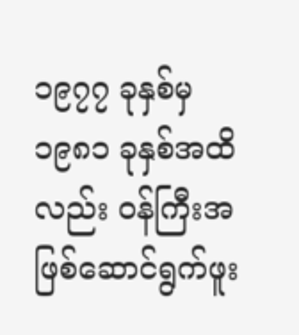၁၉၇၇ ခုနှစ်မှ ၁၉၈၁ ခုနှစ်အထိလည်း ဝန်ကြီးအဖြစ်ဆောင်ရွက်ဖူး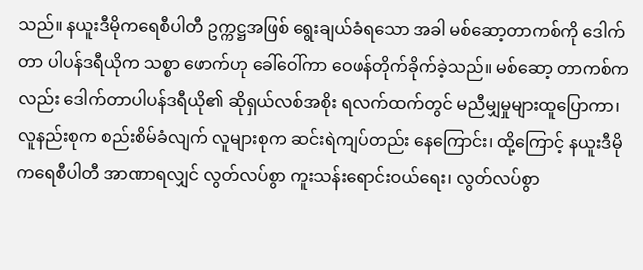သည်။ နယူးဒီမိုကရေစီပါတီ ဥက္ကဋ္ဌအဖြစ် ရွေးချယ်ခံရသော အခါ မစ်ဆော့တာကစ်ကို ဒေါက်တာ ပါပန်ဒရီယိုက သစ္စာ ဖောက်ဟု ခေါ်ဝေါ်ကာ ဝေဖန်တိုက်ခိုက်ခဲ့သည်။ မစ်ဆော့ တာကစ်ကလည်း ဒေါက်တာပါပန်ဒရီယို၏ ဆိုရှယ်လစ်အစိုး ရလက်ထက်တွင် မညီမျှမှုများထူပြောကာ၊ လူနည်းစုက စည်းစိမ်ခံလျက် လူများစုက ဆင်းရဲကျပ်တည်း နေကြောင်း၊ ထို့ကြောင့် နယူးဒီမိုကရေစီပါတီ အာဏာရလျှင် လွတ်လပ်စွာ ကူးသန်းရောင်းဝယ်ရေး၊ လွတ်လပ်စွာ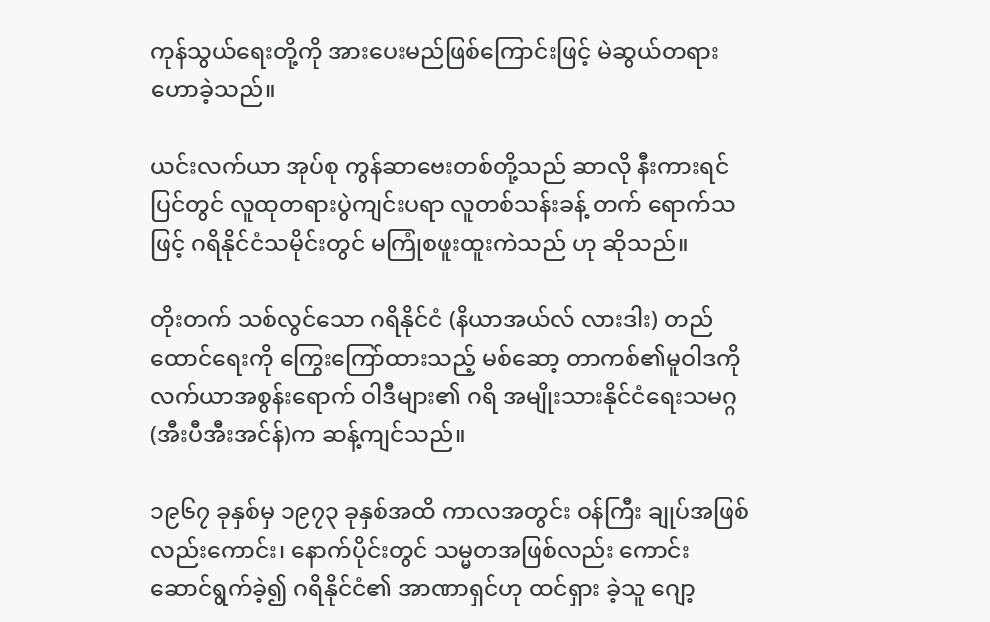ကုန်သွယ်ရေးတို့ကို အားပေးမည်ဖြစ်ကြောင်းဖြင့် မဲဆွယ်တရားဟောခဲ့သည်။

ယင်းလက်ယာ အုပ်စု ကွန်ဆာဗေးတစ်တို့သည် ဆာလို နီးကားရင်ပြင်တွင် လူထုတရားပွဲကျင်းပရာ လူတစ်သန်းခန့် တက် ရောက်သဖြင့် ဂရိနိုင်ငံသမိုင်းတွင် မကြုံစဖူးထူးကဲသည် ဟု ဆိုသည်။

တိုးတက် သစ်လွင်သော ဂရိနိုင်ငံ (နိယာအယ်လ် လားဒါး) တည်ထောင်ရေးကို ကြွေးကြော်ထားသည့် မစ်ဆော့ တာကစ်၏မူဝါဒကို လက်ယာအစွန်းရောက် ဝါဒီများ၏ ဂရိ အမျိုးသားနိုင်ငံရေးသမဂ္ဂ(အီးပီအီးအင်န်)က ဆန့်ကျင်သည်။

၁၉၆၇ ခုနှစ်မှ ၁၉၇၃ ခုနှစ်အထိ ကာလအတွင်း ဝန်ကြီး ချုပ်အဖြစ်လည်းကောင်း၊ နောက်ပိုင်းတွင် သမ္မတအဖြစ်လည်း ကောင်း ဆောင်ရွက်ခဲ့၍ ဂရိနိုင်ငံ၏ အာဏာရှင်ဟု ထင်ရှား ခဲ့သူ ဂျော့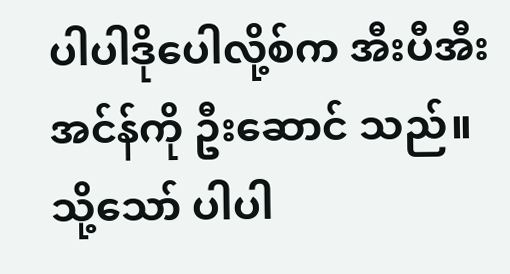ပါပါဒိုပေါလို့စ်က အီးပီအီးအင်န်ကို ဦးဆောင် သည်။ သို့သော် ပါပါ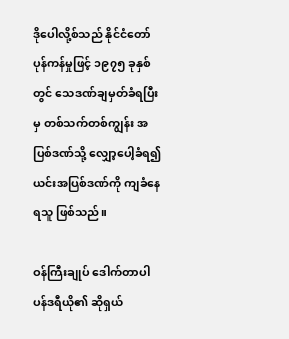ဒိုပေါလို့စ်သည် နိုင်ငံတော်ပုန်ကန်မှုဖြင့် ၁၉၇၅ ခုနှစ်တွင် သေဒဏ်ချမှတ်ခံရပြီးမှ တစ်သက်တစ်ကျွန်း အပြစ်ဒဏ်သို့ လျှော့ပေါ့ခံရ၍ ယင်းအပြစ်ဒဏ်ကို ကျခံနေရသူ ဖြစ်သည်။

ဝန်ကြီးချုပ် ဒေါက်တာပါပန်ဒရီယို၏ ဆိုရှယ်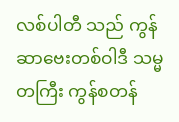လစ်ပါတီ သည် ကွန်ဆာဗေးတစ်ဝါဒီ သမ္မတကြီး ကွန်စတန်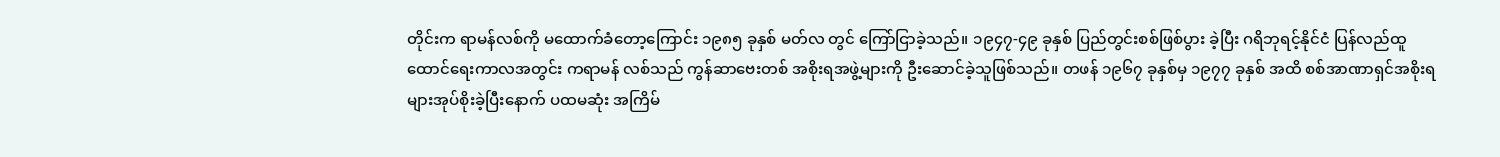တိုင်းက ရာမန်လစ်ကို မထောက်ခံတော့ကြောင်း ၁၉၈၅ ခုနှစ် မတ်လ တွင် ကြော်ငြာခဲ့သည်။ ၁၉၄၇-၄၉ ခုနှစ် ပြည်တွင်းစစ်ဖြစ်ပွား ခဲ့ပြီး ဂရိဘုရင့်နိုင်ငံ ပြန်လည်ထူထောင်ရေးကာလအတွင်း ကရာမန် လစ်သည် ကွန်ဆာဗေးတစ် အစိုးရအဖွဲ့များကို ဦးဆောင်ခဲ့သူဖြစ်သည်။ တဖန် ၁၉၆၇ ခုနှစ်မှ ၁၉၇၇ ခုနှစ် အထိ စစ်အာဏာရှင်အစိုးရများအုပ်စိုးခဲ့ပြီးနောက် ပထမဆုံး အကြိမ်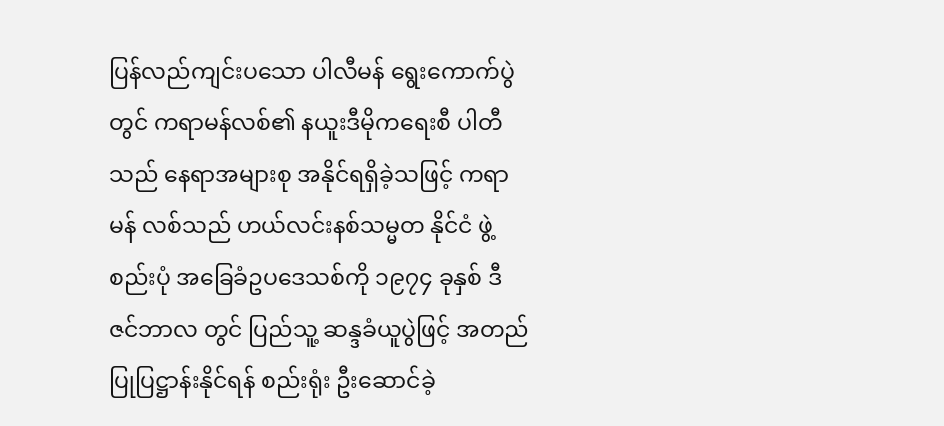ပြန်လည်ကျင်းပသော ပါလီမန် ရွေးကောက်ပွဲတွင် ကရာမန်လစ်၏ နယူးဒီမိုကရေးစီ ပါတီသည် နေရာအများစု အနိုင်ရရှိခဲ့သဖြင့် ကရာမန် လစ်သည် ဟယ်လင်းနစ်သမ္မတ နိုင်ငံ ဖွဲ့စည်းပုံ အခြေခံဥပဒေသစ်ကို ၁၉၇၄ ခုနှစ် ဒီဇင်ဘာလ တွင် ပြည်သူ့ ဆန္ဒခံယူပွဲဖြင့် အတည်ပြုပြဋ္ဌာန်းနိုင်ရန် စည်းရုံး ဦးဆောင်ခဲ့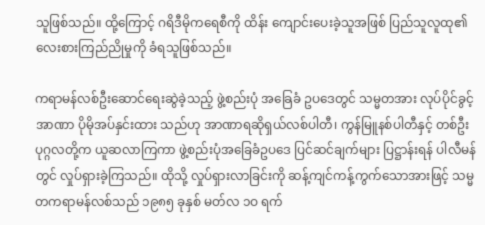သူဖြစ်သည်။ ထို့ကြောင့် ဂရိဒီမိုကရေစီကို ထိန်း ကျောင်းပေးခဲ့သူအဖြစ် ပြည်သူလူထု၏ လေးစားကြည်ညိုမှုကို ခံရသူဖြစ်သည်။

ကရာမန်လစ်ဦးဆောင်ရေးဆွဲခဲ့သည့် ဖွဲ့စည်းပုံ အခြေခံ ဥပဒေတွင် သမ္မတအား လုပ်ပိုင်ခွင့်အာဏာ ပိုမိုအပ်နှင်းထား သည်ဟု အာဏာရဆိုရှယ်လစ်ပါတီ၊ ကွန်မြူနစ်ပါတီနှင့် တစ်ဦးပုဂ္ဂလတို့က ယူဆလာကြကာ ဖွဲ့စည်းပုံအခြေခံဥပဒေ ပြင်ဆင်ချက်များ ပြဋ္ဌာန်းရန် ပါလီမန်တွင် လှုပ်ရှားခဲ့ကြသည်။ ထိုသို့ လှုပ်ရှားလာခြင်းကို ဆန့်ကျင်ကန့်ကွက်သောအားဖြင့် သမ္မတကရာမန်လစ်သည် ၁၉၈၅ ခုနှစ် မတ်လ ၁ဝ ရက်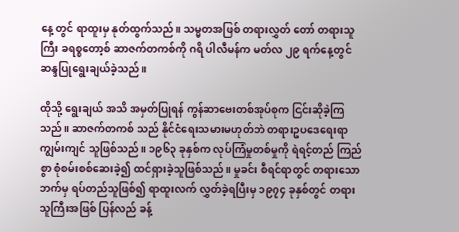နေ့ တွင် ရာထူးမှ နုတ်ထွက်သည်။ သမ္မတအဖြစ် တရားလွှတ် တော် တရားသူကြီး ခရစ္စတော့စ် ဆာဇက်တကစ်ကို ဂရိ ပါလီမန်က မတ်လ ၂၉ ရက်နေ့တွင် ဆန္ဒပြုရွေးချယ်ခဲ့သည်။

ထိုသို့ ရွေးချယ် အသိ အမှတ်ပြုရန် ကွန်ဆာဗေးတစ်အုပ်စုက ငြင်းဆိုခဲ့ကြသည်။ ဆာဇက်တကစ် သည် နိုင်ငံရေးသမားမဟုတ်ဘဲ တရားဥပဒေရေးရာ ကျွမ်းကျင် သူဖြစ်သည်။ ၁၉၆၃ ခုနှစ်က လုပ်ကြံမှုတစ်မှုကို ရဲရင့်တည် ကြည်စွာ စုံစမ်းစစ်ဆေးခဲ့၍ ထင်ရှားခဲ့သူဖြစ်သည်။ မှုခင်း စီရင်ရာတွင် တရားသောဘက်မှ ရပ်တည်သူဖြစ်၍ ရာထူးလက် လွှတ်ခဲ့ရပြီးမှ ၁၉၇၄ ခုနှစ်တွင် တရားသူကြီးအဖြစ် ပြန်လည် ခန့်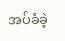အပ်ခံခဲ့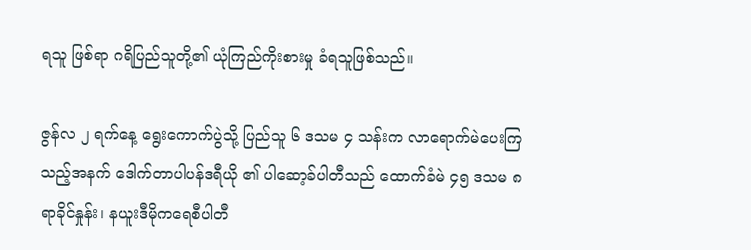ရသူ ဖြစ်ရာ ဂရိပြည်သူတို့၏ ယုံကြည်ကိုးစားမှု ခံရသူဖြစ်သည်။

ဇွန်လ ၂ ရက်နေ့ ရွေးကောက်ပွဲသို့ ပြည်သူ ၆ ဒသမ ၄ သန်းက လာရောက်မဲပေးကြသည့်အနက် ဒေါက်တာပါပန်ဒရီယို ၏ ပါဆော့ခ်ပါတီသည် ထောက်ခံမဲ ၄၅ ဒသမ ၈ ရာခိုင်နှုန်း၊ နယူးဒီမိုကရေစီပါတီ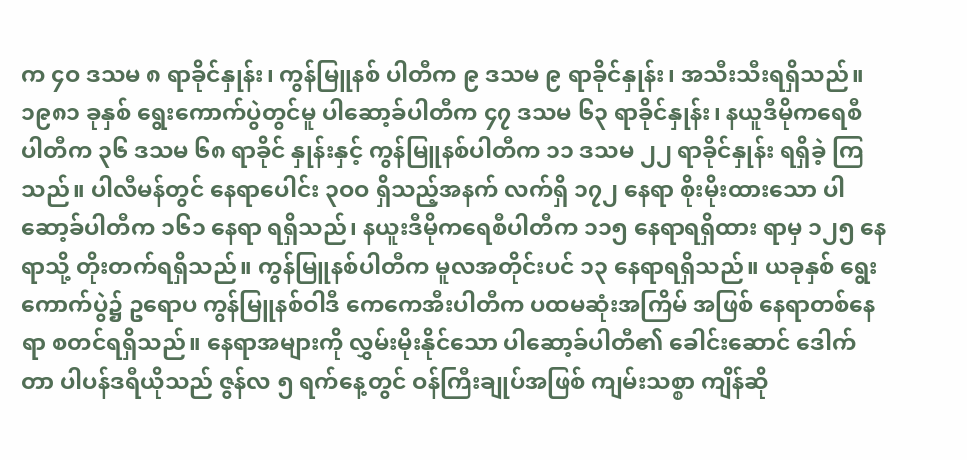က ၄ဝ ဒသမ ၈ ရာခိုင်နှုန်း၊ ကွန်မြူနစ် ပါတီက ၉ ဒသမ ၉ ရာခိုင်နှုန်း၊ အသီးသီးရရှိသည်။ ၁၉၈၁ ခုနှစ် ရွေးကောက်ပွဲတွင်မူ ပါဆော့ခ်ပါတီက ၄၇ ဒသမ ၆၃ ရာခိုင်နှုန်း၊ နယူဒီမိုကရေစီ ပါတီက ၃၆ ဒသမ ၆၈ ရာခိုင် နှုန်းနှင့် ကွန်မြူနစ်ပါတီက ၁၁ ဒသမ ၂၂ ရာခိုင်နှုန်း ရရှိခဲ့ ကြသည်။ ပါလီမန်တွင် နေရာပေါင်း ၃ဝဝ ရှိသည့်အနက် လက်ရှိ ၁၇၂ နေရာ စိုးမိုးထားသော ပါဆော့ခ်ပါတီက ၁၆၁ နေရာ ရရှိသည်၊ နယူးဒီမိုကရေစီပါတီက ၁၁၅ နေရာရရှိထား ရာမှ ၁၂၅ နေရာသို့ တိုးတက်ရရှိသည်။ ကွန်မြူနစ်ပါတီက မူလအတိုင်းပင် ၁၃ နေရာရရှိသည်။ ယခုနှစ် ရွေးကောက်ပွဲ၌ ဥရောပ ကွန်မြူနစ်ဝါဒီ ကေကေအီးပါတီက ပထမဆုံးအကြိမ် အဖြစ် နေရာတစ်နေရာ စတင်ရရှိသည်။ နေရာအများကို လွှမ်းမိုးနိုင်သော ပါဆော့ခ်ပါတီ၏ ခေါင်းဆောင် ဒေါက်တာ ပါပန်ဒရီယိုသည် ဇွန်လ ၅ ရက်နေ့တွင် ဝန်ကြီးချုပ်အဖြစ် ကျမ်းသစ္စာ ကျိန်ဆို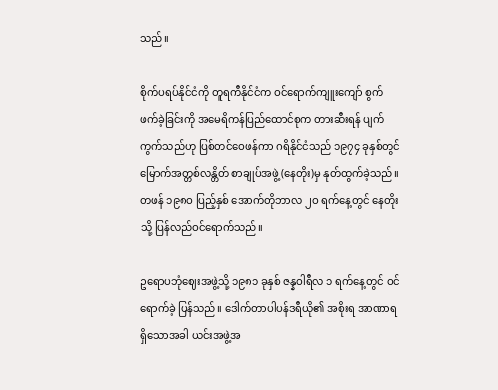သည်။

စိုက်ပရပ်နိုင်ငံကို တူရကီနိုင်ငံက ဝင်ရောက်ကျူးကျော် စွက်ဖက်ခဲ့ခြင်းကို အမေရိကန်ပြည်ထောင်စုက တားဆီးရန် ပျက်ကွက်သည်ဟု ပြစ်တင်ဝေဖန်ကာ ဂရိနိုင်ငံသည် ၁၉၇၄ ခုနှစ်တွင် မြောက်အတ္တစ်လန္တိတ် စာချုပ်အဖွဲ့(နေတိုး)မှ နုတ်ထွက်ခဲ့သည်။ တဖန် ၁၉၈ဝ ပြည့်နှစ် အောက်တိုဘာလ ၂ဝ ရက်နေ့တွင် နေတိုး သို့ ပြန်လည်ဝင်ရောက်သည်။

ဥရောပဘုံဈေးအဖွဲ့သို့ ၁၉၈၁ ခုနှစ် ဇန္နဝါရီလ ၁ ရက်နေ့တွင် ဝင်ရောက်ခဲ့ ပြန်သည်။ ဒေါက်တာပါပန်ဒရီယို၏ အစိုးရ အာဏာရရှိသောအခါ ယင်းအဖွဲ့အ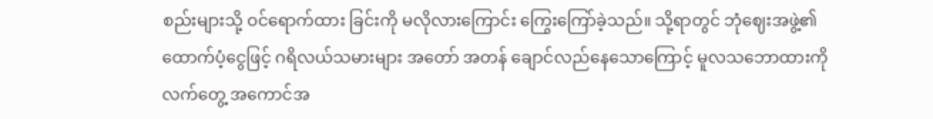စည်းများသို့ ဝင်ရောက်ထား ခြင်းကို မလိုလားကြောင်း ကြွေးကြော်ခဲ့သည်။ သို့ရာတွင် ဘုံဈေးအဖွဲ့၏ ထောက်ပံ့ငွေဖြင့် ဂရိလယ်သမားများ အတော် အတန် ချောင်လည်နေသောကြောင့် မူလသဘောထားကို လက်တွေ့ အကောင်အ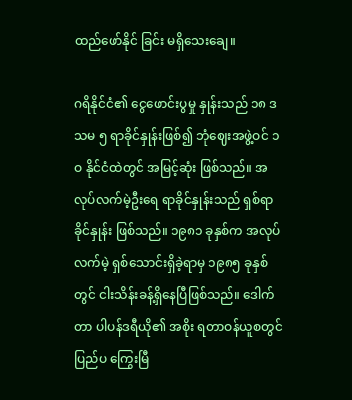ထည်ဖော်နိုင် ခြင်း မရှိသေးချေ။

ဂရိနိုင်ငံ၏ ငွေဖောင်းပွမှု နှုန်းသည် ၁၈ ဒသမ ၅ ရာခိုင်နှုန်းဖြစ်၍ ဘုံဈေးအဖွဲ့ဝင် ၁ဝ နိုင်ငံထဲတွင် အမြင့်ဆုံး ဖြစ်သည်။ အလုပ်လက်မဲ့ဦးရေ ရာခိုင်နှုန်းသည် ရှစ်ရာခိုင်နှုန်း ဖြစ်သည်။ ၁၉၈၁ ခုနှစ်က အလုပ် လက်မဲ့ ရှစ်သောင်းရှိခဲ့ရာမှ ၁၉၈၅ ခုနှစ်တွင် ငါးသိန်းခန့်ရှိနေပြီဖြစ်သည်။ ဒေါက်တာ ပါပန်ဒရီယို၏ အစိုး ရတာဝန်ယူစတွင် ပြည်ပ ကြွေးမြီ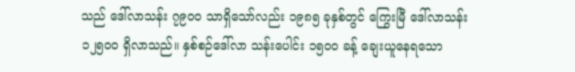သည် ဒေါ်လာသန်း ၇၉ဝဝ သာရှိသော်လည်း ၁၉၈၅ ခုနှစ်တွင် ကြွေးမြီ ဒေါ်လာသန်း ၁၂၅ဝဝ ရှိလာသည်။ နှစ်စဉ်ဒေါ်လာ သန်းပေါင်း ၁၅ဝဝ ခန့် ချေးယူနေရသော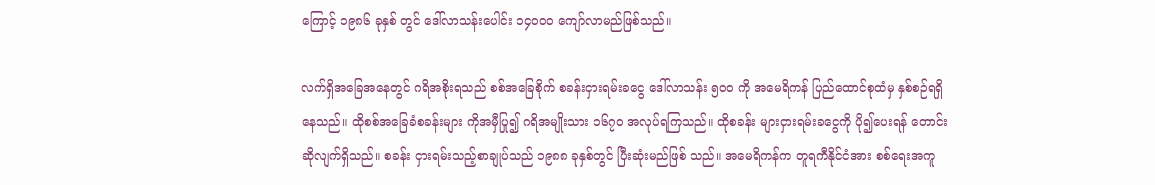ကြောင့် ၁၉၈၆ ခုနှစ် တွင် ဒေါ်လာသန်းပေါင်း ၁၄ဝဝဝ ကျော်လာမည်ဖြစ်သည်။

လက်ရှိအခြေအနေတွင် ဂရိအစိုးရသည် စစ်အခြေစိုက် စခန်းငှားရမ်းခငွေ ဒေါ်လာသန်း ၅ဝဝ ကို အမေရိကန် ပြည်ထောင်စုထံမှ နှစ်စဉ်ရရှိနေသည်။ ထိုစစ်အခြေခံစခန်းများ ကိုအမှီပြု၍ ဂရိအမျိုးသား ၁၆၇ဝ အလုပ်ရကြသည်။ ထိုစခန်း များငှားရမ်းခငွေကို ပို၍ပေးရန် တောင်းဆိုလျက်ရှိသည်။ စခန်း ငှားရမ်းသည့်စာချုပ်သည် ၁၉၈၈ ခုနှစ်တွင် ပြီးဆုံးမည်ဖြစ် သည်။ အမေရိကန်က တူရကီနိုင်ငံအား စစ်ရေးအကူ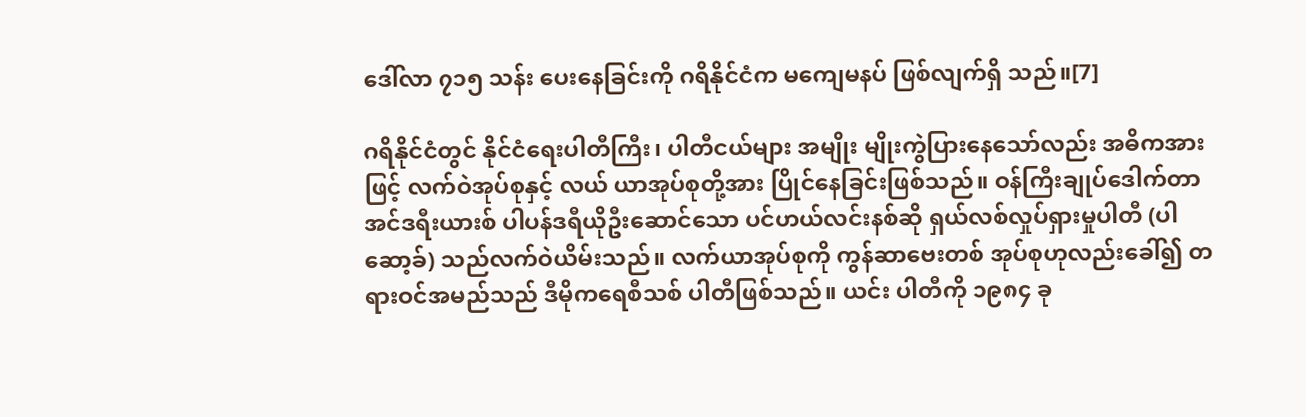ဒေါ်လာ ၇၁၅ သန်း ပေးနေခြင်းကို ဂရိနိုင်ငံက မကျေမနပ် ဖြစ်လျက်ရှိ သည်။[7]

ဂရိနိုင်ငံတွင် နိုင်ငံရေးပါတီကြီး၊ ပါတီငယ်များ အမျိုး မျိုးကွဲပြားနေသော်လည်း အဓိကအားဖြင့် လက်ဝဲအုပ်စုနှင့် လယ် ယာအုပ်စုတို့အား ပြိုင်နေခြင်းဖြစ်သည်။ ဝန်ကြီးချုပ်ဒေါက်တာ အင်ဒရီးယားစ် ပါပန်ဒရီယိုဦးဆောင်သော ပင်ဟယ်လင်းနစ်ဆို ရှယ်လစ်လှုပ်ရှားမှုပါတီ (ပါဆော့ခ်) သည်လက်ဝဲယိမ်းသည်။ လက်ယာအုပ်စုကို ကွန်ဆာဗေးတစ် အုပ်စုဟုလည်းခေါ်၍ တရားဝင်အမည်သည် ဒီမိုကရေစီသစ် ပါတီဖြစ်သည်။ ယင်း ပါတီကို ၁၉၈၄ ခု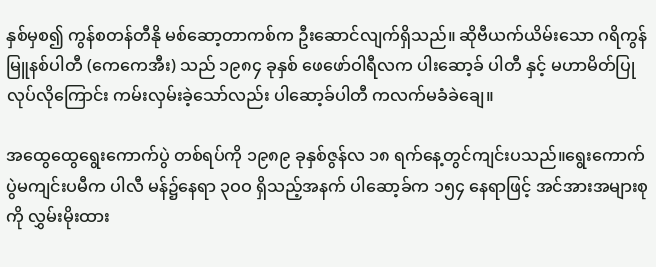နှစ်မှစ၍ ကွန်စတန်တီနို မစ်ဆော့တာကစ်က ဦးဆောင်လျက်ရှိသည်။ ဆိုဗီယက်ယိမ်းသော ဂရိကွန်မြူနစ်ပါတီ (ကေကေအီး) သည် ၁၉၈၄ ခုနှစ် ဖေဖော်ဝါရီလက ပါးဆော့ခ် ပါတီ နှင့် မဟာမိတ်ပြုလုပ်လိုကြောင်း ကမ်းလှမ်းခဲ့သော်လည်း ပါဆော့ခ်ပါတီ ကလက်မခံခဲချေ။

အထွေထွေရွေးကောက်ပွဲ တစ်ရပ်ကို ၁၉၈၉ ခုနှစ်ဇွန်လ ၁၈ ရက်နေ့တွင်ကျင်းပသည်။ရွေးကောက် ပွဲမကျင်းပမီက ပါလီ မန်၌နေရာ ၃ဝဝ ရှိသည့်အနက် ပါဆော့ခ်က ၁၅၄ နေရာဖြင့် အင်အားအများစုကို လွှမ်းမိုးထား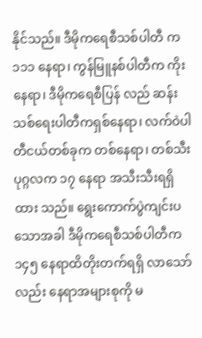နိုင်သည်။ ဒီမိုကရေစီသစ်ပါတီ က ၁၁၁ နေရာ၊ ကွန်မြူနစ်ပါတီက ကိုးနေရာ၊ ဒီမိုကရေစီပြန် လည် ဆန်းသစ်ရေးပါတီကရှစ်နေရာ၊ လက်ဝဲပါတီငယ်တစ်ခုက တစ်နေရာ၊ တစ်သီးပုဂ္ဂလက ၁၇ နေရာ အသီးသီးရရှိထား သည်။ ရွေးကောက်ပွဲကျင်းပသောအခါ ဒီမိုကရေစီသစ်ပါတီက ၁၄၅ နေရာထိတိုးတက်ရရှိ လာသော်လည်း နေရာအများစုကို မ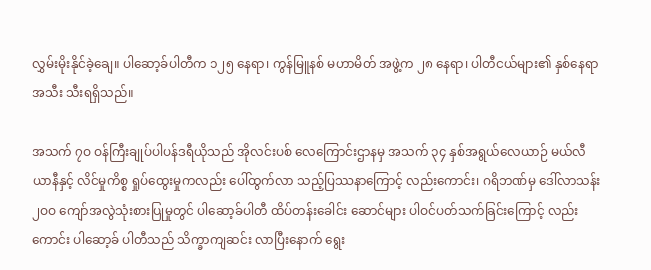လွှမ်းမိုးနိုင်ခဲ့ချေ။ ပါဆော့ခ်ပါတီက ၁၂၅ နေရာ၊ ကွန်မြူနစ် မဟာမိတ် အဖွဲ့က ၂၈ နေရာ၊ ပါတီငယ်များ၏ နှစ်နေရာအသီး သီးရရှိသည်။

အသက် ၇ဝ ဝန်ကြီးချုပ်ပါပန်ဒရီယိုသည် အိုလင်းပစ် လေကြောင်းဌာနမှ အသက် ၃၄ နှစ်အရွယ်လေယာဉ် မယ်လီယာနီနှင့် လိင်မှုကိစ္စ ရှုပ်ထွေးမှုကလည်း ပေါ်ထွက်လာ သည့်ပြဿနာကြောင့် လည်းကောင်း၊ ဂရိဘဏ်မှ ဒေါ်လာသန်း ၂ဝဝ ကျော်အလွဲသုံးစားပြုမှုတွင် ပါဆော့ခ်ပါတီ ထိပ်တန်းခေါင်း ဆောင်များ ပါဝင်ပတ်သက်ခြင်းကြောင့် လည်းကောင်း ပါဆော့ခ် ပါတီသည် သိက္ခာကျဆင်း လာပြီးနောက် ရွေး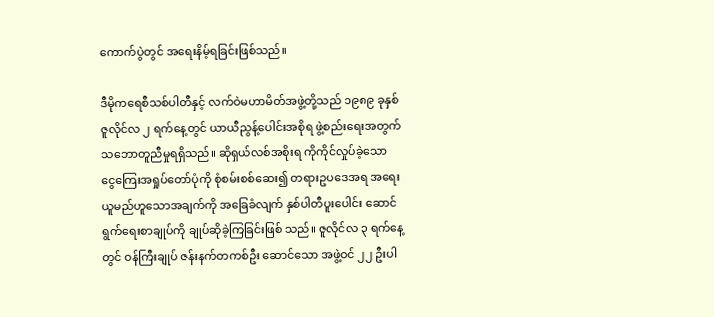ကောက်ပွဲတွင် အရေးနိမ့်ရခြင်းဖြစ်သည်။

ဒီမိုကရေစီသစ်ပါတီနှင့် လက်ဝဲမဟာမိတ်အဖွဲ့တို့သည် ၁၉၈၉ ခုနှစ် ဇူလိုင်လ ၂ ရက်နေ့တွင် ယာယီညွန့်ပေါင်းအစိုရ ဖွဲ့စည်းရေးအတွက် သဘောတူညီမှုရရှိသည်။ ဆိုရှယ်လစ်အစိုးရ ကိုကိုင်လှုပ်ခဲ့သော ငွေကြေးအရှုပ်တော်ပုံကို စုံစမ်းစစ်ဆေး၍ တရားဥပဒေအရ အရေးယူမည်ဟူသောအချက်ကို အခြေခံလျက် နှစ်ပါတီပူးပေါင်း ဆောင်ရွက်ရေးစာချုပ်ကို ချုပ်ဆိုခဲ့ကြခြင်းဖြစ် သည်။ ဇူလိုင်လ ၃ ရက်နေ့တွင် ဝန်ကြီးချုပ် ဇန်းနက်တကစ်ဦး ဆောင်သော အဖွဲ့ဝင် ၂၂ ဦးပါ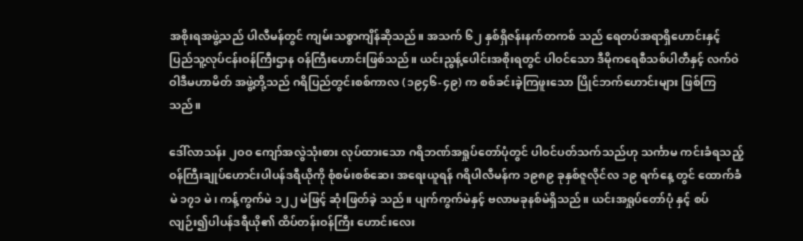အစိုးရအဖွဲ့သည် ပါလီမန်တွင် ကျမ်းသစ္စာကျိန်ဆိုသည်။ အသက် ၆၂ နှစ်ရှိဇန်းနက်တကစ် သည် ရေတပ်အရာရှိဟောင်းနှင့် ပြည်သူ့လုပ်ငန်းဝန်ကြီးဌာန ဝန်ကြီးဟောင်းဖြစ်သည်။ ယင်းညွန့်ပေါင်းအစိုးရတွင် ပါဝင်သော ဒီမိုကရေစီသစ်ပါတီနှင့် လက်ဝဲဝါဒီမဟာမိတ် အဖွဲ့တို့သည် ဂရိပြည်တွင်းစစ်ကာလ (၁၉၄၆-၄၉) က စစ်ခင်းခဲ့ကြဖူးသော ပြိုင်ဘက်ဟောင်းများ ဖြစ်ကြသည်။

ဒေါ်လာသန်း ၂ဝဝ ကျော်အလွဲသုံးစား လုပ်ထားသော ဂရိဘဏ်အရှုပ်တော်ပုံတွင် ပါဝင်ပတ်သက်သည်ဟု သင်္ကာမ ကင်းခံရသည့် ဝန်ကြီးချုပ်ဟောင်းပါပန်ဒရီယိုကို စုံစမ်းစစ်ဆေး အရေးယူရန် ဂရိပါလီမန်က ၁၉၈၉ ခုနှစ်ဇူလိုင်လ ၁၉ ရက်နေ့ တွင် ထောက်ခံမဲ ၁၇၁ မဲ၊ ကန့်ကွက်မဲ ၁၂၂ မဲဖြင့် ဆုံးဖြတ်ခဲ့ သည်။ ပျက်ကွက်မဲနှင့် ဗလာမခုနစ်မဲရှိသည်။ ယင်းအရှုပ်တော်ပုံ နှင့် စပ်လျဉ်း၍ပါပန်ဒရီယို၏ ထိပ်တန်းဝန်ကြီး ဟောင်းလေး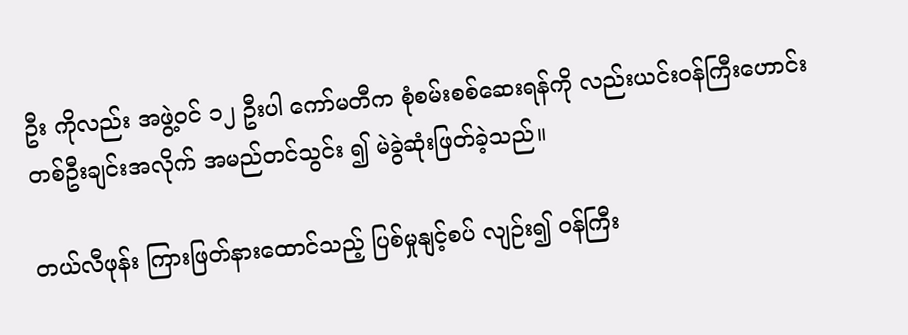ဦး ကိုလည်း အဖွဲ့ဝင် ၁၂ ဦးပါ ကော်မတီက စုံစမ်းစစ်ဆေးရန်ကို လည်းယင်းဝန်ကြီးဟောင်း တစ်ဦးချင်းအလိုက် အမည်တင်သွင်း ၍ မဲခွဲဆုံးဖြတ်ခဲ့သည်။

တယ်လီဖုန်း ကြားဖြတ်နားထောင်သည့် ပြစ်မှုနျင့်စပ် လျဉ်း၍ ဝန်ကြီး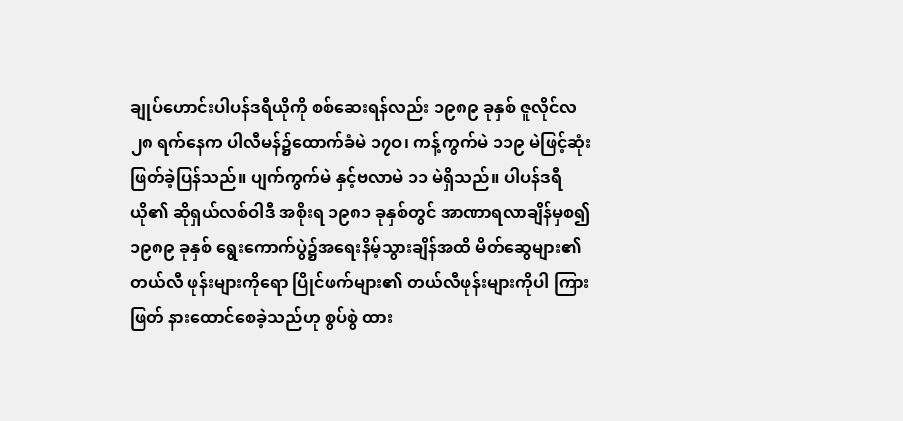ချုပ်ဟောင်းပါပန်ဒရီယိုကို စစ်ဆေးရန်လည်း ၁၉၈၉ ခုနှစ် ဇူလိုင်လ ၂၈ ရက်နေက ပါလီမန်၌ထောက်ခံမဲ ၁၇ဝ၊ ကန့်ကွက်မဲ ၁၁၉ မဲဖြင့်ဆုံးဖြတ်ခဲ့ပြန်သည်။ ပျက်ကွက်မဲ နှင့်ဗလာမဲ ၁၁ မဲရှိသည်။ ပါပန်ဒရီယို၏ ဆိုရှယ်လစ်ဝါဒီ အစိုးရ ၁၉၈၁ ခုနှစ်တွင် အာဏာရလာချိန်မှစ၍ ၁၉၈၉ ခုနှစ် ရွေးကောက်ပွဲ၌အရေးနိမ့်သွားချိန်အထိ မိတ်ဆွေများ၏ တယ်လီ ဖုန်းများကိုရော ပြိုင်ဖက်များ၏ တယ်လီဖုန်းများကိုပါ ကြားဖြတ် နားထောင်စေခဲ့သည်ဟု စွပ်စွဲ ထား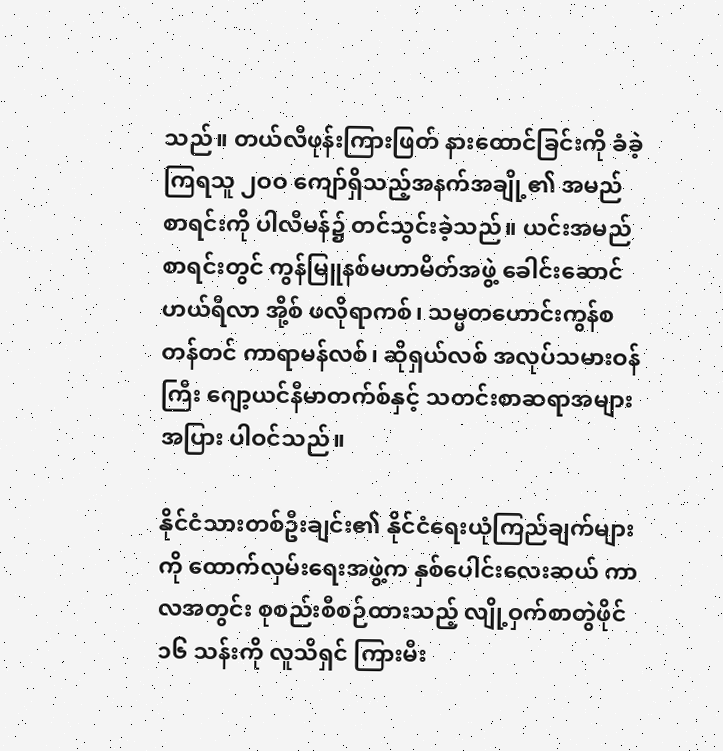သည်။ တယ်လီဖုန်းကြားဖြတ် နားထောင်ခြင်းကို ခံခဲ့ကြရသူ ၂ဝဝ ကျော်ရှိသည့်အနက်အချို့၏ အမည် စာရင်းကို ပါလီမန်၌ တင်သွင်းခဲ့သည်။ ယင်းအမည် စာရင်းတွင် ကွန်မြူနစ်မဟာမိတ်အဖွဲ့ ခေါင်းဆောင် ဟယ်ရီလာ အို့စ် ဖလိုရာကစ်၊ သမ္မတဟောင်းကွန်စတန်တင် ကာရာမန်လစ်၊ ဆိုရှယ်လစ် အလုပ်သမားဝန်ကြီး ဂျော့ယင်နီမာတက်စ်နှင့် သတင်းစာဆရာအများအပြား ပါဝင်သည်။

နိုင်ငံသားတစ်ဦးချင်း၏ နိုင်ငံရေးယုံကြည်ချက်များကို ထောက်လှမ်းရေးအဖွဲ့က နှစ်ပေါင်းလေးဆယ် ကာလအတွင်း စုစည်းစီစဉ်ထားသည့် လျို့ဝှက်စာတွဲဖိုင် ၁၆ သန်းကို လူသိရှင် ကြားမီး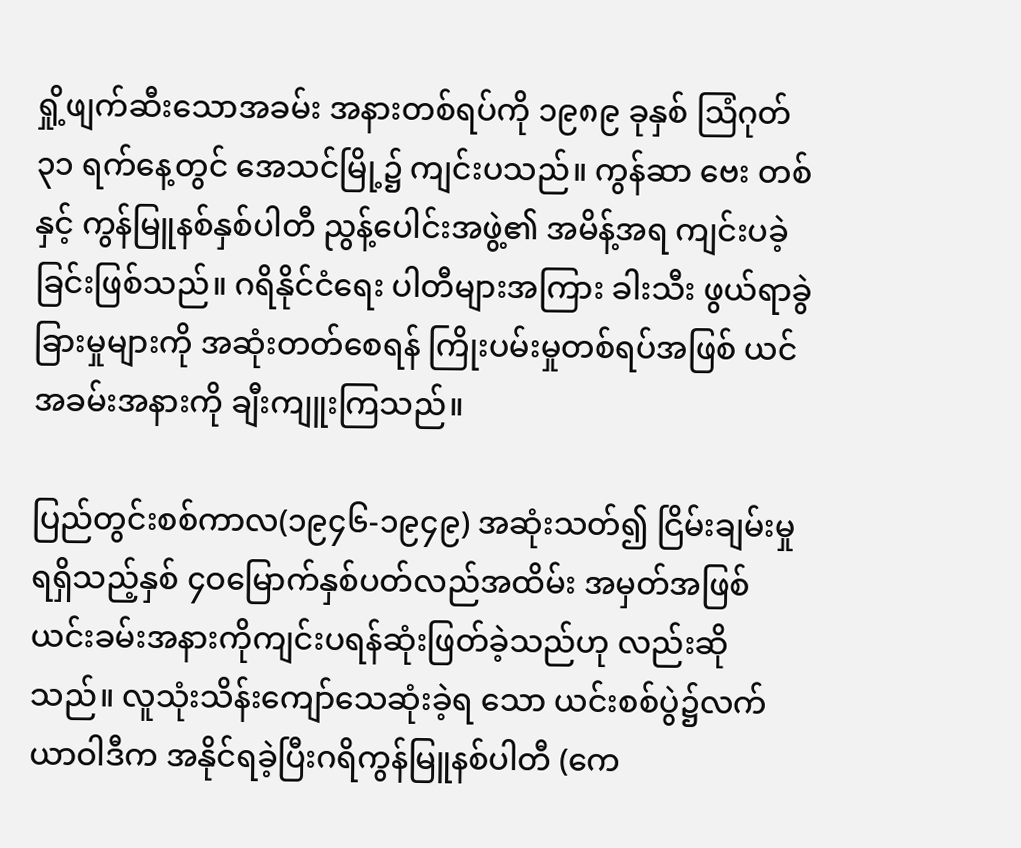ရှို့ဖျက်ဆီးသောအခမ်း အနားတစ်ရပ်ကို ၁၉၈၉ ခုနှစ် ဩံဂုတ် ၃၁ ရက်နေ့တွင် အေသင်မြို့၌ ကျင်းပသည်။ ကွန်ဆာ ဗေး တစ်နှင့် ကွန်မြူနစ်နှစ်ပါတီ ညွန့်ပေါင်းအဖွဲ့၏ အမိန့်အရ ကျင်းပခဲ့ခြင်းဖြစ်သည်။ ဂရိနိုင်ငံရေး ပါတီများအကြား ခါးသီး ဖွယ်ရာခွဲခြားမှုများကို အဆုံးတတ်စေရန် ကြိုးပမ်းမှုတစ်ရပ်အဖြစ် ယင်အခမ်းအနားကို ချီးကျူးကြသည်။

ပြည်တွင်းစစ်ကာလ(၁၉၄၆-၁၉၄၉) အဆုံးသတ်၍ ငြိမ်းချမ်းမှု ရရှိသည့်နှစ် ၄ဝမြောက်နှစ်ပတ်လည်အထိမ်း အမှတ်အဖြစ် ယင်းခမ်းအနားကိုကျင်းပရန်ဆုံးဖြတ်ခဲ့သည်ဟု လည်းဆိုသည်။ လူသုံးသိန်းကျော်သေဆုံးခဲ့ရ သော ယင်းစစ်ပွဲ၌လက်ယာဝါဒီက အနိုင်ရခဲ့ပြီးဂရိကွန်မြူနစ်ပါတီ (ကေ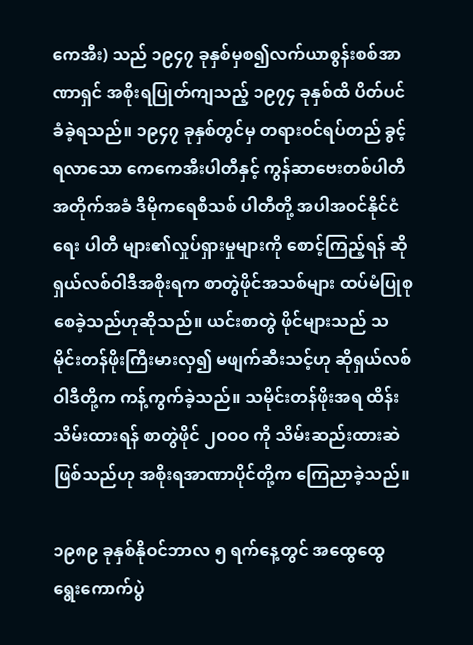ကေအီး) သည် ၁၉၄၇ ခုနှစ်မှစ၍လက်ယာစွန်းစစ်အာဏာရှင် အစိုးရပြုတ်ကျသည့် ၁၉၇၄ ခုနှစ်ထိ ပိတ်ပင်ခံခဲ့ရသည်။ ၁၉၄၇ ခုနှစ်တွင်မှ တရားဝင်ရပ်တည် ခွင့်ရလာသော ကေကေအီးပါတီနှင့် ကွန်ဆာဗေးတစ်ပါတီ အတိုက်အခံ ဒီမိုကရေစီသစ် ပါတီတို့ အပါအဝင်နိုင်ငံရေး ပါတီ များ၏လှုပ်ရှားမှုများကို စောင့်ကြည့်ရန် ဆိုရှယ်လစ်ဝါဒီအစိုးရက စာတွဲဖိုင်အသစ်များ ထပ်မံပြုစုစေခဲ့သည်ဟုဆိုသည်။ ယင်းစာတွဲ ဖိုင်များသည် သမိုင်းတန်ဖိုးကြီးမားလှ၍ မဖျက်ဆီးသင့်ဟု ဆိုရှယ်လစ်ဝါဒီတို့က ကန့်ကွက်ခဲ့သည်။ သမိုင်းတန်ဖိုးအရ ထိန်းသိမ်းထားရန် စာတွဲဖိုင် ၂ဝဝဝ ကို သိမ်းဆည်းထားဆဲ ဖြစ်သည်ဟု အစိုးရအာဏာပိုင်တို့က ကြေညာခဲ့သည်။

၁၉၈၉ ခုနှစ်နိုဝင်ဘာလ ၅ ရက်နေ့တွင် အထွေထွေ ရွေးကောက်ပွဲ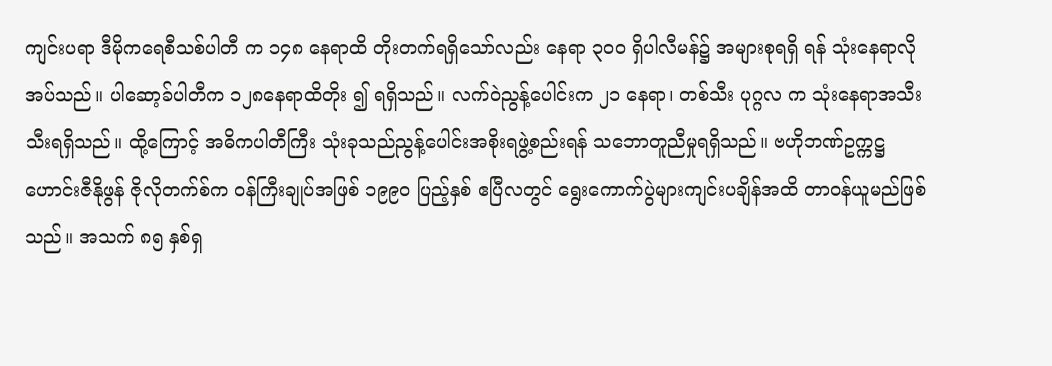ကျင်းပရာ ဒီမိုကရေစီသစ်ပါတီ က ၁၄၈ နေရာထိ တိုးတက်ရရှိသော်လည်း နေရာ ၃ဝဝ ရှိပါလီမန်၌ အများစုရရှိ ရန် သုံးနေရာလိုအပ်သည်။ ပါဆော့ခ်ပါတီက ၁၂၈နေရာထိတိုး ၍ ရရှိသည်။ လက်ဝဲညွန့်ပေါင်းက ၂၁ နေရာ၊ တစ်သီး ပုဂ္ဂလ က သုံးနေရာအသီးသီးရရှိသည်။ ထို့ကြောင့် အဓိကပါတီကြီး သုံးခုသည်ညွန့်ပေါင်းအစိုးရဖွဲ့စည်းရန် သဘောတူညီမှုရရှိသည်။ ဗဟိုဘဏ်ဥက္ကဋ္ဌဟောင်းဇီနိုဖွန် ဇိုလိုတက်စ်က ဝန်ကြီးချုပ်အဖြစ် ၁၉၉ဝ ပြည့်နှစ် ဧပြီလတွင် ရွေးကောက်ပွဲများကျင်းပချိန်အထိ တာဝန်ယူမည်ဖြစ်သည်။ အသက် ၈၅ နှစ်ရှ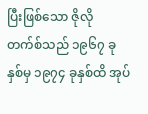ပြီးဖြစ်သော ဇိုလို တက်စ်သည် ၁၉၆၇ ခုနှစ်မှ ၁၉၇၄ ခုနှစ်ထိ အုပ်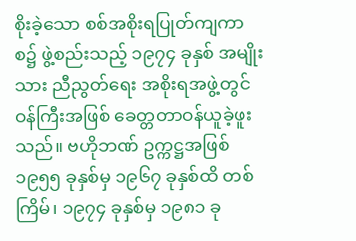စိုးခဲ့သော စစ်အစိုးရပြုတ်ကျကာစ၌ ဖွဲ့စည်းသည့် ၁၉၇၄ ခုနှစ် အမျိုးသား ညီညွတ်ရေး အစိုးရအဖွဲ့တွင် ဝန်ကြီးအဖြစ် ခေတ္တတာဝန်ယူခဲ့ဖူး သည်။ ဗဟိုဘဏ် ဥက္ကဋ္ဌအဖြစ် ၁၉၅၅ ခုနှစ်မှ ၁၉၆၇ ခုနှစ်ထိ တစ်ကြိမ်၊ ၁၉၇၄ ခုနှစ်မှ ၁၉၈၁ ခု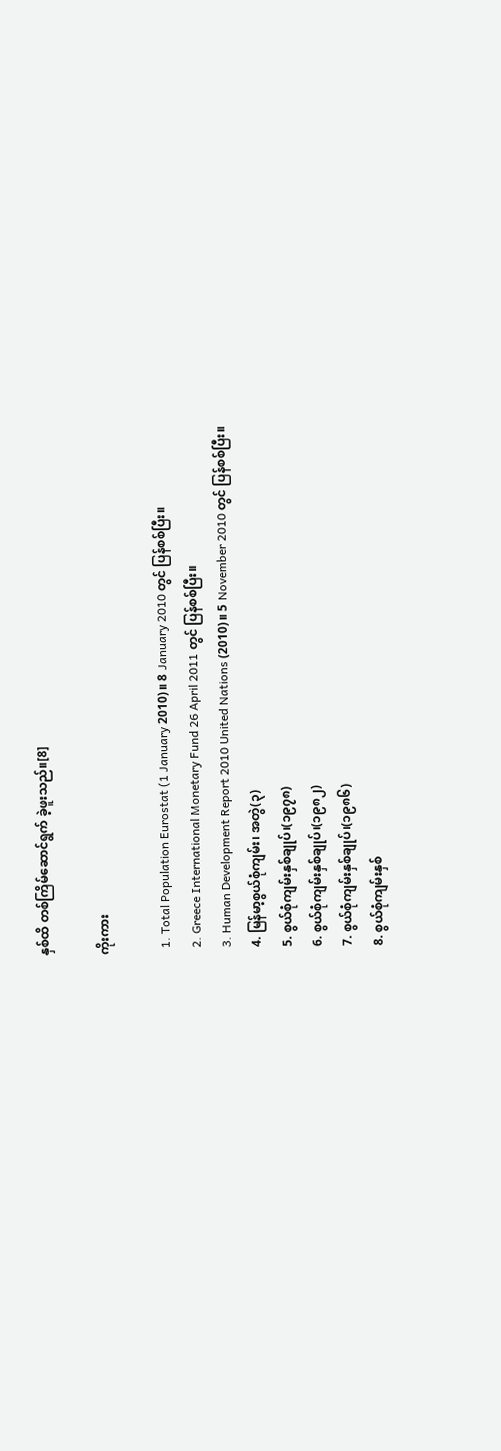နှစ်ထိ တစ်ကြိမ်ဆောင်ရွက် ခဲ့ဖူးသည်။[8]

ကိုးကား

  1. Total Population Eurostat (1 January 2010)။ 8 January 2010 တွင် ပြန်စစ်ပြီး။
  2. Greece International Monetary Fund 26 April 2011 တွင် ပြန်စစ်ပြီး။
  3. Human Development Report 2010 United Nations (2010)။ 5 November 2010 တွင် ပြန်စစ်ပြီး။
  4. မြန်မာ့စွယ်စုံကျမ်း၊ အတွဲ(၃)
  5. စွယ်စုံကျမ်းနှစ်ချုပ်၊(၁၉၇၈)
  6. စွယ်စုံကျမ်းနှစ်ချုပ်၊(၁၉၈၂)
  7. စွယ်စုံကျမ်းနှစ်ချုပ်၊(၁၉၈၆)
  8. စွယ်စုံကျမ်းနှစ်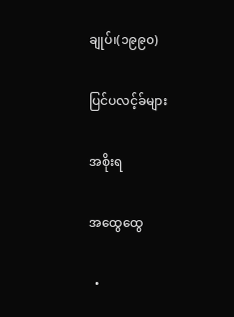ချုပ်၊(၁၉၉၀)

ပြင်ပလင့်ခ်များ

အစိုးရ

အထွေထွေ

  •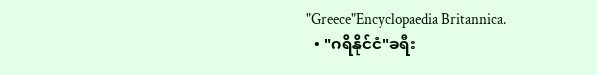"Greece"Encyclopaedia Britannica.
  • "ဂရိနိုင်ငံ"ခရီး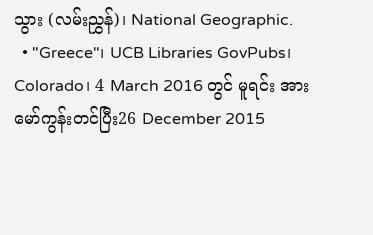သွား (လမ်းညွှန်)၊ National Geographic.
  • "Greece"၊ UCB Libraries GovPubs၊ Colorado၊ 4 March 2016 တွင် မူရင်း အား မော်ကွန်းတင်ပြီး26 December 2015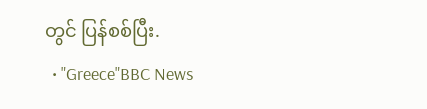တွင် ပြန်စစ်ပြီး.
  • "Greece"BBC News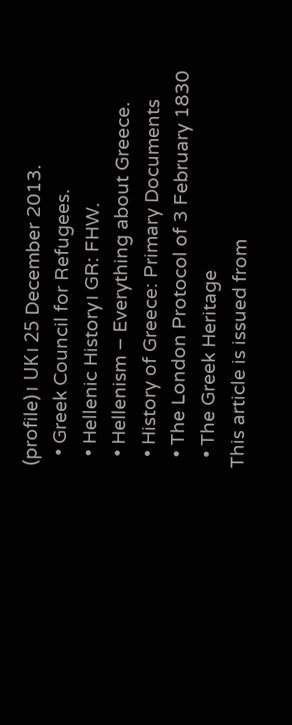(profile)၊ UK၊ 25 December 2013.
  • Greek Council for Refugees.
  • Hellenic History၊ GR: FHW.
  • Hellenism – Everything about Greece.
  • History of Greece: Primary Documents
  • The London Protocol of 3 February 1830
  • The Greek Heritage
This article is issued from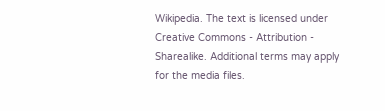Wikipedia. The text is licensed under Creative Commons - Attribution - Sharealike. Additional terms may apply for the media files.